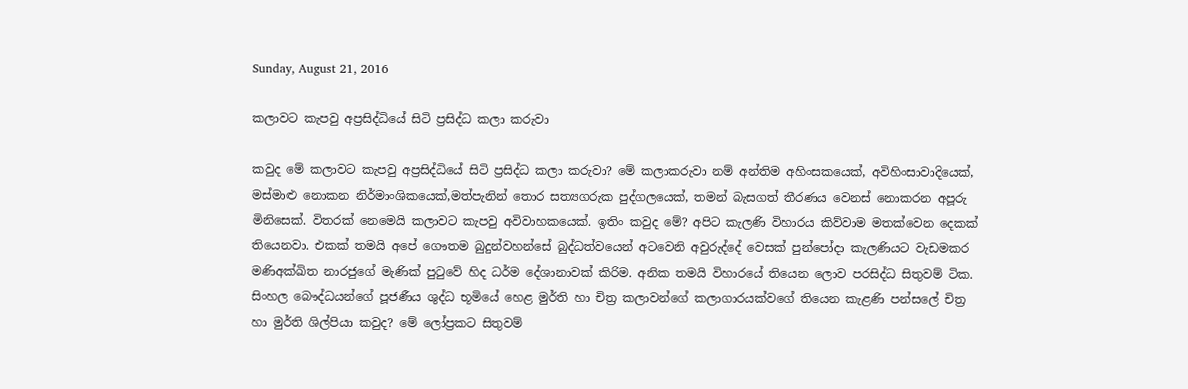Sunday, August 21, 2016

කලාවට කැපවු අප්‍රසිද්ධියේ සිටි ප්‍රසිද්ධ කලා කරුවා

කවුද මේ කලාවට කැපවු අප්‍රසිද්ධියේ සිටි ප්‍රසිද්ධ කලා කරුවා? මේ කලාකරුවා නම් අන්තිම අහිංසකයෙක්, අවිහිංසාවාදියෙක්, මස්මාළු නොකන නිර්මාංශිකයෙක්,මත්පැනින් තොර සත්‍යගරුක පුද්ගලයෙක්, තමන් බැසගත් තීරණය වෙනස් නොකරන අපූරු මිනිසෙක්. විතරක් නෙමෙයි කලාවට කැපවු අවිවාහකයෙක්. ඉතිං කවුද මේ? අපිට කැලණි විහාරය කිව්වාම මතක්වෙන දෙකක් තියෙනවා. එකක් තමයි අපේ ගෞතම බුදුන්වහන්සේ බුද්ධත්වයෙන් අටවෙනි අවුරුද්දේ වෙසක් පුන්පෝදා කැලණියට වැඩමකර මණිඅක්ඛිත නාරජුගේ මැණික් පුටුවේ හිද ධර්ම දේශානාවක් කිරිම. අනික තමයි විහාරයේ තියෙන ලොව පරසිද්ධ සිතුවම් ටික. සිංහල බෞද්ධයන්ගේ පූජණීය ශුද්ධ භූමියේ හෙළ මුර්ති හා චිත්‍ර කලාවන්ගේ කලාගාරයක්වගේ තියෙන කැළණි පන්සලේ චිත්‍ර හා මුර්ති ශිල්පියා කවුද? මේ ලෝප්‍රකට සිතුවම්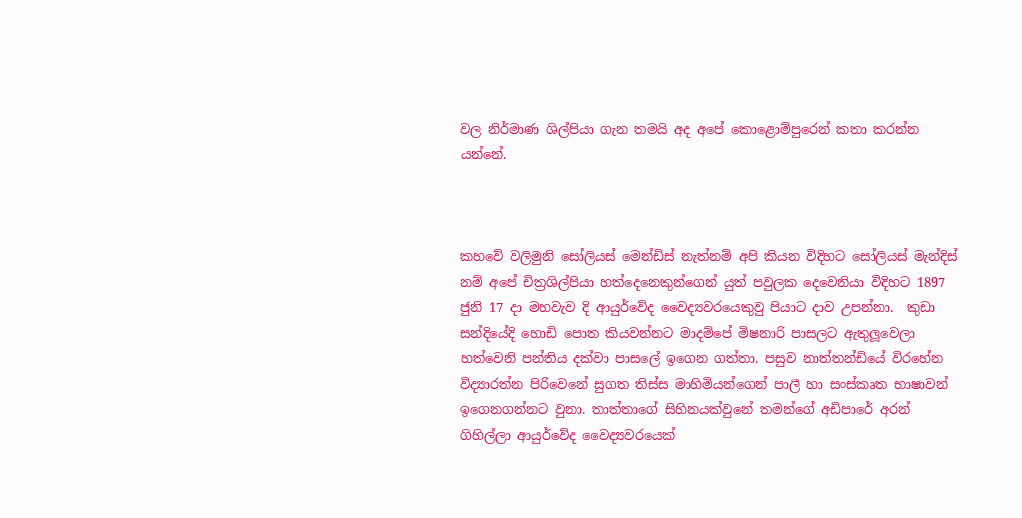වල නිර්මාණ ශිල්පියා ගැන තමයි අද අපේ කොළොම්පුරෙන් කතා කරන්න යන්නේ.



කහවේ වලිමුනි සෝලියස් මෙන්ඩිස් නැත්නම් අපි කියන විදිහට සෝලියස් මැන්දිස් නම් අපේ චිත්‍රශිල්පියා හත්දෙනෙකුන්ගෙන් යුත් පවුලක දෙවෙනියා විදිහට 1897 ජුනි 17 දා මහවැව දි ආයුර්වේද වෛද්‍යවරයෙකුවු පියාට දාව උපන්නා.  කුඩා සන්දියේදි හොඩි පොත කියවන්නට මාදම්පේ මිෂනාරි පාසලට ඇතුලූවෙලා හත්වෙනි පන්තිය දක්වා පාසලේ ඉගෙන ගත්තා. පසුව නාත්තන්ඩියේ විරහේන විද්‍යාරත්න පිරිවෙනේ සුගත තිස්ස මාහිමියන්ගෙන් පාලී හා සංස්කෘත භාෂාවන් ඉගෙනගන්නට වුනා. තාත්තාගේ සිහිනයක්වුනේ තමන්ගේ අඩිපාරේ අරන් ගිහිල්ලා ආයුර්වේද වෛද්‍යවරයෙක්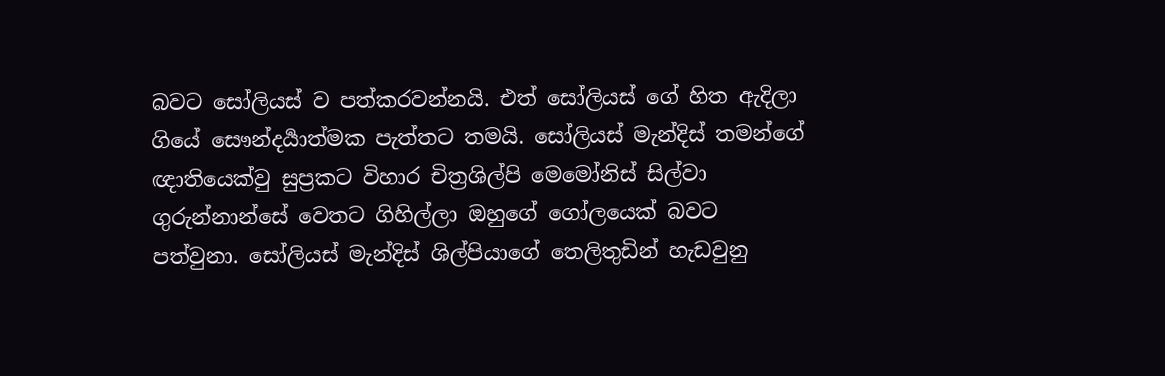බවට සෝලියස් ව පත්කරවන්නයි. එත් සෝලියස් ගේ හිත ඇදිලා ගියේ සෞන්දර්‍යාත්මක පැත්තට තමයි. සෝලියස් මැන්දිස් තමන්ගේ ඥාතියෙක්වු සුප්‍රකට විහාර චිත්‍රශිල්පි මෙමෝනිස් සිල්වා ගුරුන්නාන්සේ වෙතට ගිහිල්ලා ඔහුගේ ගෝලයෙක් බවට පත්වුනා. සෝලියස් මැන්දිස් ශිල්පියාගේ තෙලිතුඩින් හැඩවුනු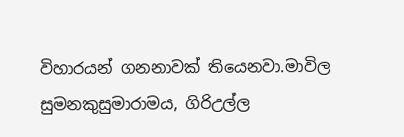විහාරයන් ගනනාවක් තියෙනවා.මාවිල සුමනකුසුමාරාමය, ගිරිඋල්ල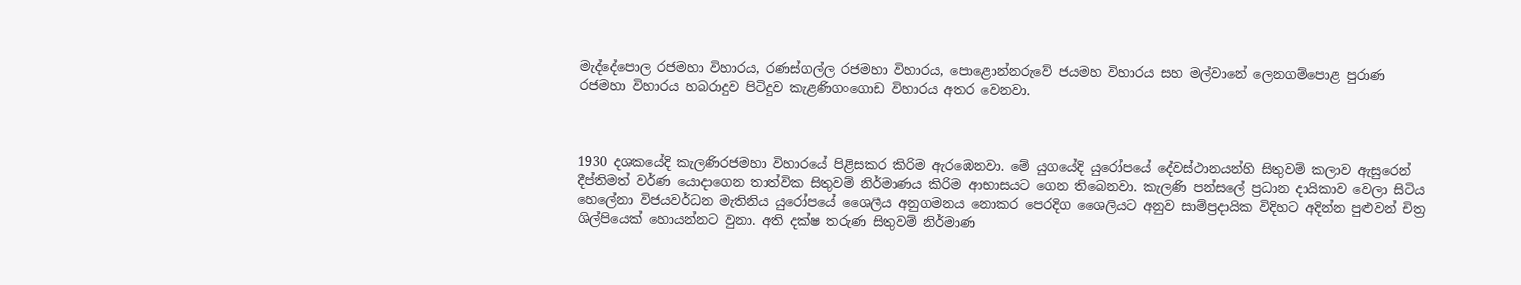මැද්දේපොල රජමහා විහාරය, රණස්ගල්ල රජමහා විහාරය, පොළොන්නරුවේ ජයමහ විහාරය සහ මල්වානේ ලෙනගම්පොළ පුරාණ රජමහා විහාරය හබරාදුව පිටිදුව කැළණිගංගොඩ විහාරය අතර වෙනවා.



1930 දශකයේදි කැලණිරජමහා විහාරයේ පිළිසකර කිරිම ඇරඹෙනවා. මේ යුගයේදි යුරෝපයේ දේවස්ථානයන්හි සිතුවම් කලාව ඇසුරෙන් දීප්තිමත් වර්ණ යොදාගෙන තාත්වික සිතුවම් නිර්මාණය කිරිම ආභාසයට ගෙන තිබෙනවා. කැලණි පන්සලේ ප්‍රධාන දායිකාව වෙලා සිටිය හෙලේනා විජයවර්ධන මැතිනිය යුරෝපයේ ශෛලීය අනුගමනය නොකර පෙරදිග ශෛලියට අනුව සාම්ප්‍රදායික විදිහට අදින්න පුළුවන් චිත්‍ර ශිල්පියෙක් හොයන්නට වුනා. අති දක්ෂ තරුණ සිතුවම් නිර්මාණ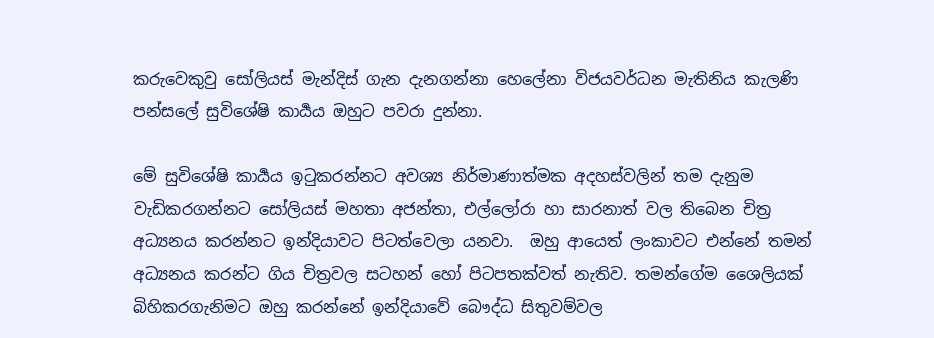කරුවෙකුවු සෝලියස් මැන්දිස් ගැන දැනගන්නා හෙලේනා විජයවර්ධන මැතිනිය කැලණි පන්සලේ සුවිශේෂි කාර්‍යය ඔහුට පවරා දුන්නා.

මේ සුවිශේෂි කාර්‍යය ඉටුකරන්නට අවශ්‍ය නිර්මාණාත්මක අදහස්වලින් තම දැනුම වැඩිකරගන්නට සෝලියස් මහතා අජන්තා, එල්ලෝරා හා සාරනාත් වල තිබෙන චිත්‍ර අධ්‍යනය කරන්නට ඉන්දියාවට පිටත්වෙලා යනවා.  ඔහු ආයෙත් ලංකාවට එන්නේ තමන් අධ්‍යනය කරන්ට ගිය චිත්‍රවල සටහන් හෝ පිටපතක්වත් නැතිව. තමන්ගේම ශෛලියක් බිහිකරගැනිමට ඔහු කරන්නේ ඉන්දියාවේ බෞද්ධ සිතුවම්වල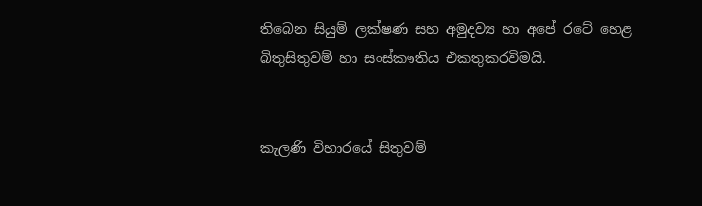තිබෙන සියුම් ලක්ෂණ සහ අමුදව්‍ය හා අපේ රටේ හෙළ බිතුසිතුවම් හා සංස්කෟතිය එකතුකරවිමයි.


කැලණි විහාරයේ සිතුවම්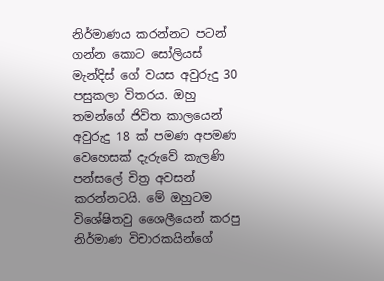නිර්මාණය කරන්නට පටන් ගන්න කොට සෝලියස් මැන්දිස් ගේ වයස අවුරුදු 30 පසුකලා විතරය. ඔහු තමන්ගේ ජිවිත කාලයෙන් අවුරුදු 18 ක් පමණ අපමණ වෙහෙසක් දැරුවේ කැලණි පන්සලේ චිත්‍ර අවසන් කරන්නටයි. මේ ඔහුටම විශේෂිතවු ශෛලීයෙන් කරපු නිර්මාණ විචාරකයින්ගේ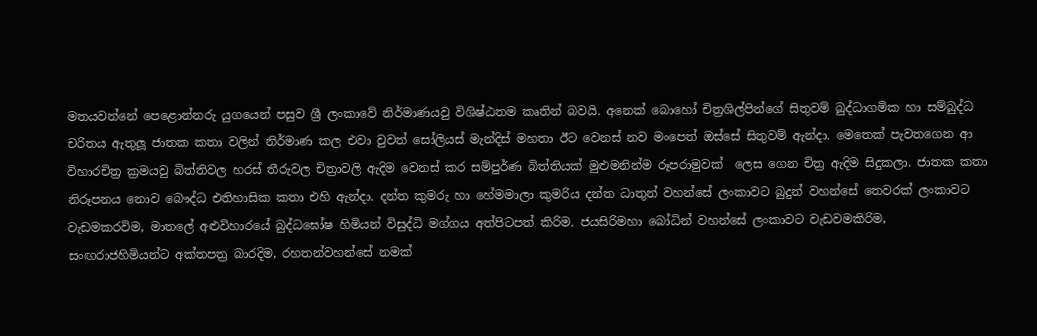මතයවන්නේ පෙළොන්නරු යුගයෙන් පසුව ශ්‍රී ලංකාවේ නිර්මාණයවු විශිෂ්ඨතම කෘතින් බවයි. අනෙක් බොහෝ චිත්‍රශිල්පින්ගේ සිතුවම් බුද්ධාගමික හා සම්බුද්ධ චරිතය ඇතුලූ ජාතක කතා වලින් නිර්මාණ කල එවා වුවත් සෝලියස් මැන්දිස් මහතා ඊට වෙනස් නව මංපෙත් ඔස්සේ සිතුවම් ඇන්දා. මෙතෙක් පැවතගෙන ආ විහාරචිත්‍ර ක්‍රමයවු බිත්තිවල හරස් තීරුවල චිත්‍රාවලි ඇදිම වෙනස් කර සම්පුර්ණ බිත්තියක් මුළුමනින්ම රූපරාමුවක්  ලෙස ගෙන චිත්‍ර ඇදිම සිදුකලා. ජාතක කතා නිරූපනය නොව බෞද්ධ එතිහාසික කතා එහි ඇන්දා. දන්ත කුමරු හා හේමමාලා කුමරිය දන්ත ධාතුන් වහන්සේ ලංකාවට බුදුන් වහන්සේ තෙවරක් ලංකාවට වැඩමකරවිම, මාතලේ අළුවිහාරයේ බුද්ධඝෝෂ හිමියන් විසුද්ධි මග්ගය අත්පිටපත් කිරිම. ජයසිරිමහා බෝධින් වහන්සේ ලංකාවට වැඩවමකිරිම, සංඟරාජහිමියන්ට අක්තපත්‍ර බාරදිම, රහතන්වහන්සේ නමක්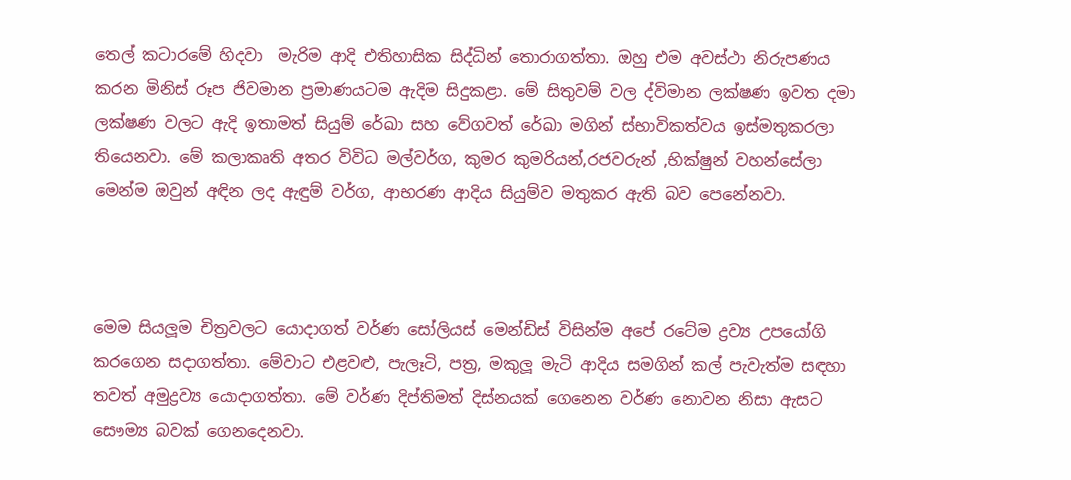තෙල් කටාරමේ හිදවා  මැරිම ආදි එතිහාසික සිද්ධින් තොරාගත්තා. ඔහු එම අවස්ථා නිරුපණය කරන මිනිස් රූප ජිවමාන ප්‍රමාණයටම ඇදිම සිදුකළා. මේ සිතුවම් වල ද්විමාන ලක්ෂණ ඉවත දමා ලක්ෂණ වලට ඇදි ඉතාමත් සියුම් රේඛා සහ වේගවත් රේඛා මගින් ස්භාවිකත්වය ඉස්මතුකරලා තියෙනවා. මේ කලාකෘති අතර විවිධ මල්වර්ග, කුමර කුමරියන්,රජවරුන් ,භික්ෂුන් වහන්සේලා මෙන්ම ඔවුන් අඳින ලද ඇඳුම් වර්ග, ආභරණ ආදිය සියුම්ව මතුකර ඇති බව පෙනේනවා.



මෙම සියලූම චිත්‍රවලට යොදාගත් වර්ණ සෝලියස් මෙන්ඩිස් විසින්ම අපේ රටේම ද්‍රව්‍ය උපයෝගි කරගෙන සදාගත්තා. මේවාට එළවළු, පැලෑටි, පත්‍ර, මකුලූ මැටි ආදිය සමගින් කල් පැවැත්ම සඳහා තවත් අමුද්‍රව්‍ය යොදාගත්තා. මේ වර්ණ දිප්තිමත් දිස්නයක් ගෙනෙන වර්ණ නොවන නිසා ඇසට සෞම්‍ය බවක් ගෙනදෙනවා.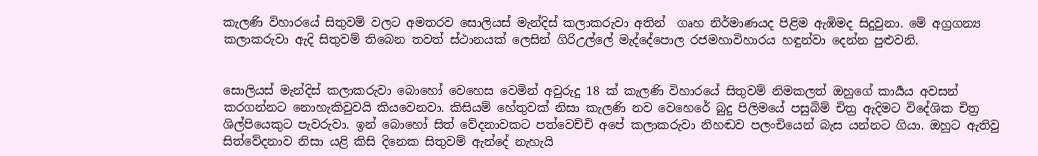කැලණි විහාරයේ සිතුවම් වලට අමතරව සොලියස් මැන්දිස් කලාකරුවා අතින්  ගෘහ නිර්මාණයද පිළිම ඇඹිමද සිදුවුනා. මේ අග්‍රගන්‍ය කලාකරුවා ඇදි සිතුවම් තිබෙන තවත් ස්ථානයක් ලෙසින් ගිරිඋල්ලේ මැද්දේපොල රජමහාවිහාරය හඳුන්වා දෙන්න පුළුවනි.


සොලියස් මැන්දිස් කලාකරුවා බොහෝ වෙහෙස වෙමින් අවුරුදු 18 ක් කැලණි විහාරයේ සිතුවම් නිමකලත් ඔහුගේ කාර්‍යය අවසන් කරගන්නට නොහැකිවුවයි කියවෙනවා. කිසියම් හේතුවක් නිසා කැලණි නව වෙහෙරේ බුදු පිලිමයේ පසුබිම් චිත්‍ර ඇදිමට විදේශික චිත්‍ර ශිල්පියෙකුට පැවරුවා. ඉන් බොහෝ සිත් වේදනාවකට පත්වෙච්චි අපේ කලාකරුවා නිහඬව පලංචියෙන් බැස යන්නට ගියා. ඔහුට ඇතිවු සිත්වේදනාව නිසා යළි කිසි දිනෙක සිතුවම් ඇන්දේ නැහැයි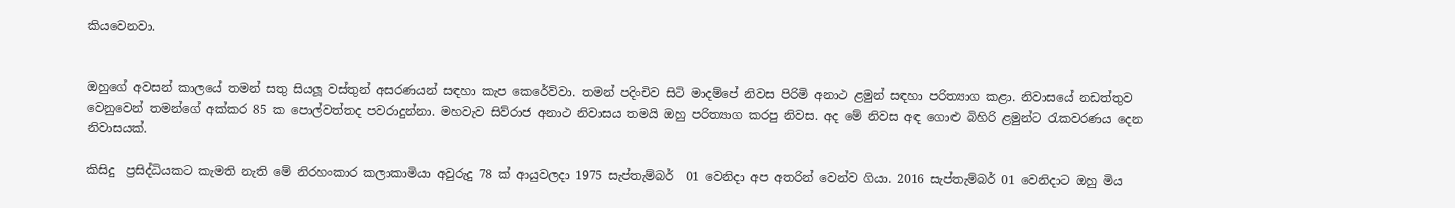කියවෙනවා.


ඔහුගේ අවසන් කාලයේ තමන් සතු සියලූ වස්තුන් අසරණයන් සඳහා කැප කෙරේව්වා. තමන් පදිංචිව සිටි මාදම්පේ නිවස පිරිමි අනාථ ළමුන් සඳහා පරිත්‍යාග කළා. නිවාසයේ නඩත්තුව වෙනුවෙන් තමන්ගේ අක්කර 85 ක පොල්වත්තද පවරාදුන්නා. මහවැව සිව්රාජ අනාථ නිවාසය තමයි ඔහු පරිත්‍යාග කරපු නිවස. අද මේ නිවස අඳ ගොළු බිහිරි ළමුන්ට රැකවරණය දෙන නිවාසයක්.

කිසිදු  ප්‍රසිද්ධියකට කැමති නැති මේ නිරහංකාර කලාකාමියා අවුරුදු 78 ක් ආයුවලදා 1975 සැප්තැම්බර්  01 වෙනිදා අප අතරින් වෙන්ව ගියා. 2016 සැප්තැම්බර් 01 වෙනිදාට ඔහු මිය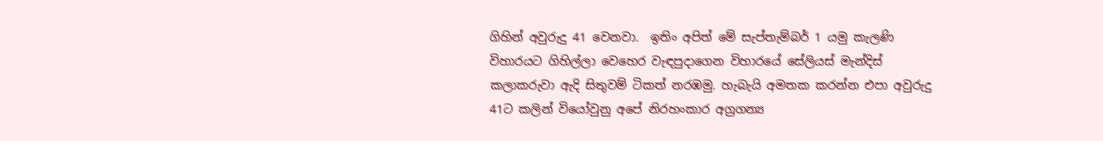ගිහින් අවුරුදු 41 වෙනවා.  ඉතිං අපිත් මේ සැප්තැම්බර් 1 යමු කැලණි විහාරයට ගිහිල්ලා වෙහෙර වැඳපුදාගෙන විහාරයේ සේලියස් මැන්දිස් කලාකරුවා ඇදි සිතුවම් ටිකත් නරඹමු. හැබැයි අමතක කරන්න එපා අවුරුදු 41ට කලින් වියෝවුනු අපේ නිරහංකාර අග්‍රගන්‍ය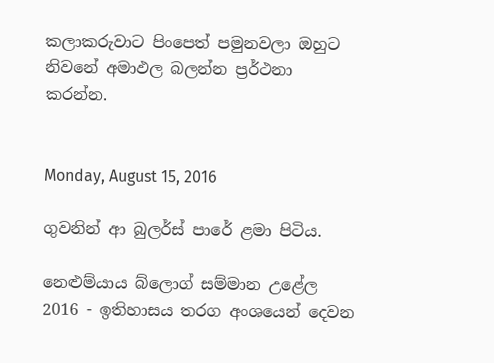කලාකරුවාට පිංපෙත් පමුනවලා ඔහුට නිවනේ අමාඵල බලන්න ප්‍රර්ථනා කරන්න.


Monday, August 15, 2016

ගුවනින් ආ බුලර්ස් පාරේ ළමා පිටිය.

නෙළුම්යාය බ්ලොග් සම්මාන උළේල 2016 - ඉතිහාසය තරග අංශයෙන් දෙවන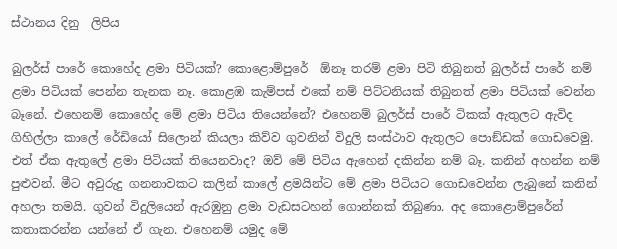ස්ථානය දිනු  ලිපිය

බුලර්ස් පාරේ කොහේද ළමා පිටියක්? කොළොම්පුරේ  ඕනෑ තරම් ළමා පිටි තිබුනත් බුලර්ස් පාරේ නම් ළමා පිටියක් පෙන්න තැනක නෑ. කොළඹ කැම්පස් එකේ නම් පිට්ටනියක් තිබුනත් ළමා පිටියක් වෙන්න බෑනේ. එහෙනම් කොහේද මේ ළමා පිටිය තියෙන්නේ? එහෙනම් බුලර්ස් පාරේ ටිකක් ඇතුලට ඇවිද ගිහිල්ලා කාලේ රේඩියෝ සිලොන් කියලා කිව්ව ගුවනින් විදුලි සංස්ථාව ඇතුලට පොඞ්ඩක් ගොඩවෙමු. එත් ඒක ඇතුලේ ළමා පිටියක් තියෙනවාද? ඔව් මේ පිටිය ඇහෙන් දකින්න නම් බෑ. කනින් අහන්න නම් පුළුවන්. මීට අවුරුදු ගනනාවකට කලින් කාලේ ළමයින්ට මේ ළමා පිටියට ගොඩවෙන්න ලැබුනේ කනින් අහලා තමයි. ගුවන් විදුලියෙන් ඇරඹුනු ළමා වැඩසටහන් ගොන්නක් තිබුණා. අද කොළොම්පුරේන් කතාකරන්න යන්නේ ඒ ගැන. එහෙනම් යමුද මේ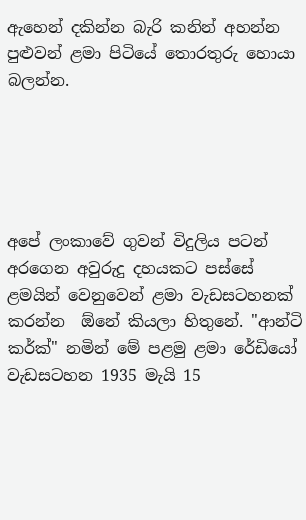ඇහෙන් දකින්න බැරි කනින් අහන්න පුළුවන් ළමා පිටියේ තොරතුරු හොයා බලන්න.





අපේ ලංකාවේ ගුවන් විදුලිය පටන් අරගෙන අවුරුදු දහයකට පස්සේ ළමයින් වෙනුවෙන් ළමා වැඩසටහනක් කරන්න  ඕනේ කියලා හිතුනේ. "ආන්ටි කර්ක්" නමින් මේ පළමු ළමා රේඩියෝ වැඩසටහන 1935 මැයි 15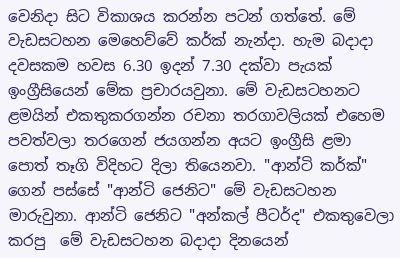වෙනිදා සිට විකාශය කරන්න පටන් ගත්තේ. මේ වැඩසටහන මෙහෙව්වේ කර්ක් නැන්දා. හැම බදාදා දවසකම හවස 6.30 ඉදන් 7.30 දක්වා පැයක් ඉංග්‍රීසියෙන් මේක ප්‍රචාරයවුනා. මේ වැඩසටහනට ළමයින් එකතුකරගන්න රචනා තරගාවලියක් එහෙම පවත්වලා තරගෙන් ජයගන්න අයට ඉංග්‍රීසි ළමා පොත් තෑගි විදිහට දිලා තියෙනවා. "ආන්ටි කර්ක්" ගෙන් පස්සේ "ආන්ටි ජෙනිට" මේ වැඩසටහන මාරුවුනා. ආන්ටි ජෙනිට "අන්කල් පීටර්ද" එකතුවෙලා කරපු  මේ වැඩසටහන බදාදා දිනයෙන්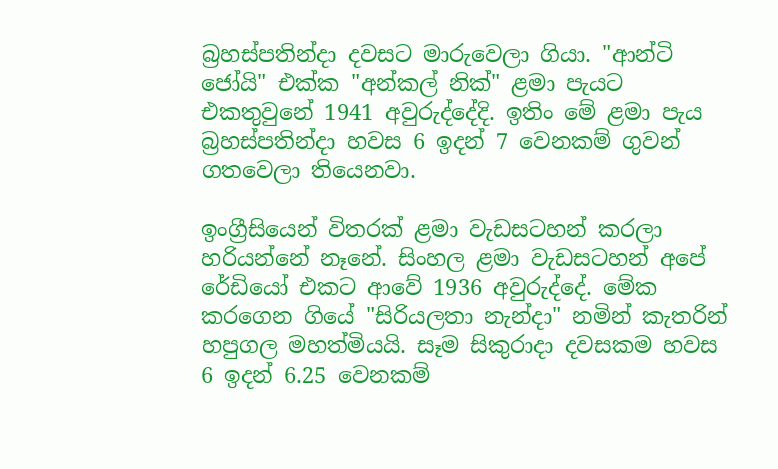බ්‍රහස්පතින්දා දවසට මාරුවෙලා ගියා. "ආන්ටි ජෝයි" එක්ක "අන්කල් නික්" ළමා පැයට එකතුවුනේ 1941 අවුරුද්දේදි. ඉතිං මේ ළමා පැය බ්‍රහස්පතින්දා හවස 6 ඉදන් 7 වෙනකම් ගුවන් ගතවෙලා තියෙනවා.

ඉංග්‍රීසියෙන් විතරක් ළමා වැඩසටහන් කරලා හරියන්නේ නෑනේ. සිංහල ළමා වැඩසටහන් අපේ රේඩියෝ එකට ආවේ 1936 අවුරුද්දේ. මේක කරගෙන ගියේ "සිරියලතා නැන්දා" නමින් කැතරින් හපුගල මහත්මියයි. සෑම සිකුරාදා දවසකම හවස 6 ඉදන් 6.25 වෙනකම්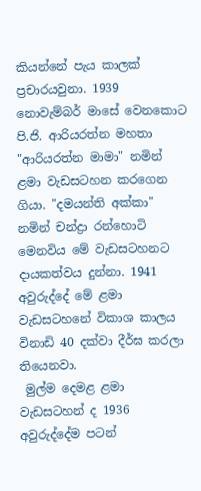කියන්නේ පැය කාලක් ප්‍රචාරයවුනා. 1939 නොවැම්බර් මාසේ වෙනකොට පි.ජි. ආරියරත්න මහතා "ආරියරත්න මාමා" නමින් ළමා වැඩසටහන කරගෙන ගියා. "දමයන්ති අක්කා" නමින් චන්ද්‍රා රන්හොටි මෙනවිය මේ වැඩසටහනට දායකත්වය දුන්නා. 1941 අවුරුද්දේ මේ ළමා වැඩසටහනේ විකාශ කාලය විනාඩි 40 දක්වා දීර්ඝ කරලා තියෙනවා.
 මුල්ම දෙමළ ළමා වැඩසටහන් ද 1936 අවුරුද්දේම පටන්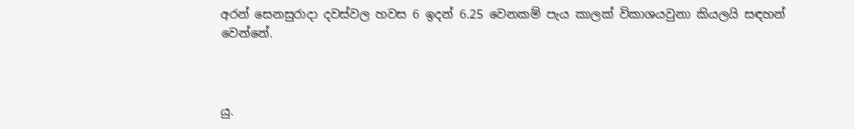අරන් සෙනසුරාදා දවස්වල හවස 6 ඉදන් 6.25 වෙනකම් පැය කාලක් විකාශයවුනා කියලයි සඳහන් වෙන්නේ.



යු.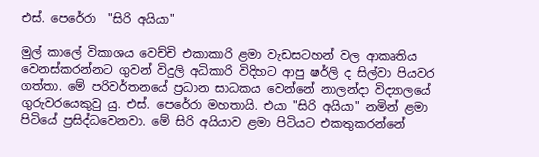එස්. පෙරේරා  "සිරි අයියා"

මුල් කාලේ විකාශය වෙච්චි එකාකාරි ළමා වැඩසටහන් වල ආකෘතිය වෙනස්කරන්නට ගුවන් විදුලි අධිකාරි විදිහට ආපු ෂර්ලි ද සිල්වා පියවර ගත්තා. මේ පරිවර්තනයේ ප්‍රධාන සාධකය වෙන්නේ නාලන්දා විද්‍යාලයේ ගුරුවරයෙකුවු යු. එස්. පෙරේරා මහතායි. එයා "සිරි අයියා" නමින් ළමා පිටියේ ප්‍රසිද්ධවෙනවා. මේ සිරි අයියාව ළමා පිටියට එකතුකරන්නේ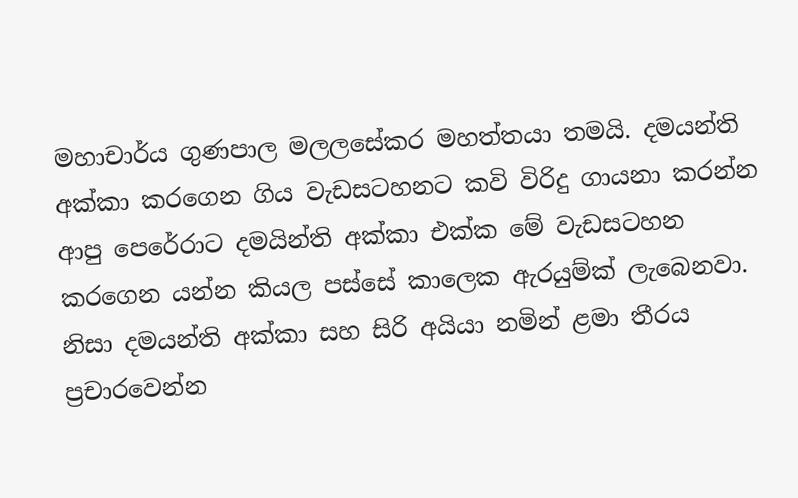මහාචාර්ය ගුණපාල මලලසේකර මහත්තයා තමයි. දමයන්ති අක්කා කරගෙන ගිය වැඩසටහනට කවි විරිදු ගායනා කරන්න ආපු පෙරේරාට දමයින්ති අක්කා එක්ක මේ වැඩසටහන කරගෙන යන්න කියල පස්සේ කාලෙක ඇරයුම්ක් ලැබෙනවා. නිසා දමයන්ති අක්කා සහ සිරි අයියා නමින් ළමා තීරය ප්‍රචාරවෙන්න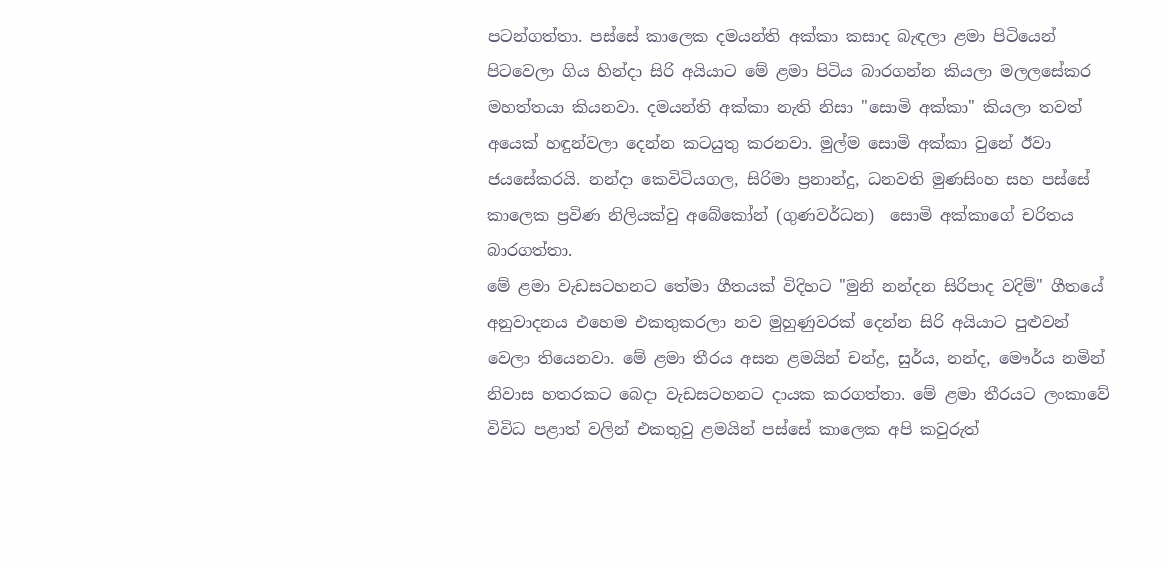පටන්ගත්තා. පස්සේ කාලෙක දමයන්ති අක්කා කසාද බැඳලා ළමා පිටියෙන් පිටවෙලා ගිය හින්දා සිරි අයියාට මේ ළමා පිටිය බාරගන්න කියලා මලලසේකර මහත්තයා කියනවා. දමයන්ති අක්කා නැති නිසා "සොමි අක්කා" කියලා තවත් අයෙක් හඳුන්වලා දෙන්න කටයුතු කරනවා. මුල්ම සොමි අක්කා වුනේ ඊවා ජයසේකරයි. නන්දා කෙවිටියගල, සිරිමා ප්‍රනාන්දු, ධනවති මුණසිංහ සහ පස්සේ කාලෙක ප්‍රවිණ නිලියක්වු අබේකෝන් (ගුණවර්ධන)  සොමි අක්කාගේ චරිතය බාරගත්තා.
මේ ළමා වැඩසටහනට තේමා ගීතයක් විදිහට "මුනි නන්දන සිරිපාද වදිම්" ගීතයේ අනුවාදනය එහෙම එකතුකරලා නව මුහුණුවරක් දෙන්න සිරි අයියාට පුළුවන් වෙලා තියෙනවා. මේ ළමා තීරය අසන ළමයින් චන්ද්‍ර, සුර්ය, නන්ද, මෞර්ය නමින් නිවාස හතරකට බෙදා වැඩසටහනට දායක කරගත්තා. මේ ළමා තීරයට ලංකාවේ විවිධ පළාත් වලින් එකතුවු ළමයින් පස්සේ කාලෙක අපි කවුරුත්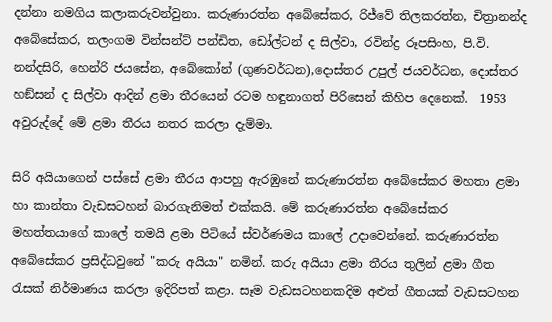දන්නා නමගිය කලාකරුවන්වුනා. කරුණාරත්න අබේසේකර, රිජ්වේ තිලකරත්න, චිත්‍රානන්ද අබේසේකර, තලංගම වින්සන්ට් පන්ඩිත, ඩෝල්ටන් ද සිල්වා, රවින්ද්‍ර රූපසිංහ, පි.වි. නන්දසිරි, හෙන්රි ජයසේන, අබේකෝන් (ගුණවර්ධන),දොස්තර උපුල් ජයවර්ධන, දොස්තර හඞ්සන් ද සිල්වා ආදින් ළමා තීරයෙන් රටම හඳුනාගත් පිරිසෙන් කිහිප දෙනෙක්.  1953 අවුරුද්දේ මේ ළමා තීරය නතර කරලා දැම්මා.

සිරි අයියාගෙන් පස්සේ ළමා තීරය ආපහු ඇරඹුනේ කරුණාරත්න අබේසේකර මහතා ළමා හා කාන්තා වැඩසටහන් බාරගැනිමත් එක්කයි. මේ කරුණාරත්න අබේසේකර මහත්තයාගේ කාලේ තමයි ළමා පිටියේ ස්වර්ණමය කාලේ උදාවෙන්නේ. කරුණාරත්න අබේසේකර ප්‍රසිද්ධවුනේ "කරු අයියා" නමින්. කරු අයියා ළමා තීරය තුලින් ළමා ගීත රැසක් නිර්මාණය කරලා ඉදිරිපත් කළා. සෑම වැඩසටහනකදිම අළුත් ගීතයක් වැඩසටහන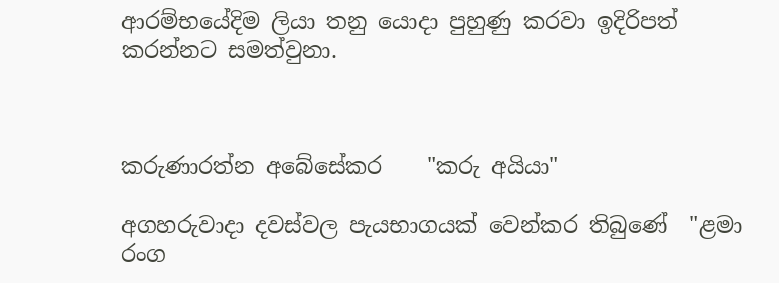ආරම්භයේදිම ලියා තනු යොදා පුහුණු කරවා ඉදිරිපත් කරන්නට සමත්වුනා.



කරුණාරත්න අබේසේකර    "කරු අයියා"

අගහරුවාදා දවස්වල පැයභාගයක් වෙන්කර තිබුණේ  "ළමා රංග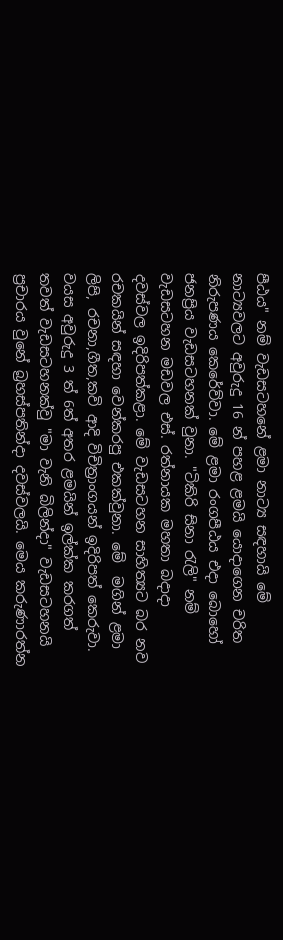පීඨය" නම් වැඩසටහනේ ළමා නාට්‍ය සඳහායි මේ නාට්‍යවලට අවුරුදු 16 න් පහළ ළමයි යොදාගෙන චරිත නිරුපණය කෙරේව්වා. මේ ළමා රංගපීඨය එදා බොහෝ ජනප්‍රිය වැඩසටහනක් වුනා. "ටිකිරි සිනා රැලි" නම් වැඩසටහන මඩවල එස්. රත්නායක මහතා බදාදා දවස්වල ඉදිරිපත්කළා. මේ වැඩසටහන සාහිත්‍යට බර නව රචකයින් සඳහා වෙන්කරපු එකක්වුනා. මේ  මගින් ළමා ලිපි, රචනා,ගීත,කවි ආදි විචිත්‍රාංගයන් ඉදිරිපත් කෙරුවා.
වයස අවුරුදු 3 ත් 6ත් අතර ළමයින් ඉල්ක්ක කරගත් තවත් වැඩසටහනක්වු "මා වැනි බිලින්දා" වැඩසටහනයි ප්‍රචාරය වුනේ බ්‍රහස්පතින්දා දවස්වලයි. මෙය කරුණාරත්න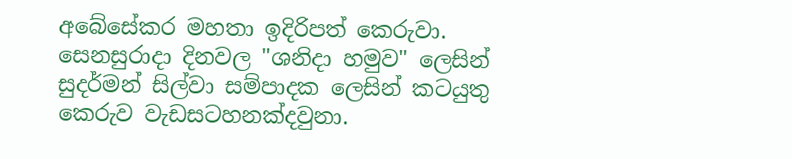අබේසේකර මහතා ඉදිරිපත් කෙරුවා. සෙනසුරාදා දිනවල "ශනිදා හමුව" ලෙසින් සුදර්මන් සිල්වා සම්පාදක ලෙසින් කටයුතු කෙරුව වැඩසටහනක්දවුනා.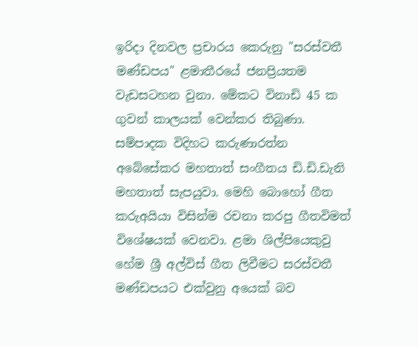ඉරිදා දිනවල ප්‍රචාරය කෙරුනු "සරස්වතී මණ්ඩපය" ළමාතීරයේ ජනප්‍රියතම වැඩසටහන වුනා. මේකට විනාඩි 45 ක ගුවන් කාලයක් වෙන්කර තිබුණා. සම්පාදක විදිහට කරුණාරත්න අබේසේකර මහතාත් සංගීතය ඩි.ඩි.ඩැනි මහතාත් සැපයුවා. මෙහි බොහෝ ගීත කරුඅයියා විසින්ම රචනා කරපු ගීතවිමත් විශේෂයක් වෙනවා. ළමා ශිල්පියෙකුවු හේම ශ්‍රී අල්විස් ගීත ලිවීමට සරස්වතී මණ්ඩපයට එක්වුනු අයෙක් බව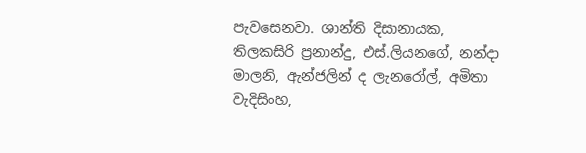පැවසෙනවා. ශාන්ති දිසානායක, තිලකසිරි ප්‍රනාන්දු, එස්.ලියනගේ, නන්දා මාලනි, ඇන්ජලින් ද ලැනරෝල්, අමිතා වැදිසිංහ,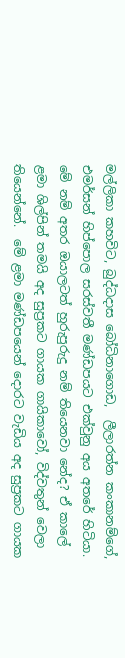මල්ලිකා කහවිට, බුද්ධදාස බෝධිනාගොඩ,  ලීලාරත්න කංකානම්ගේ, එමර්සන් හිප්පොල සරස්වතී මණ්ඩපයට එක්වුනු අය අතරේ හිටියා. මේ නම් අතර ඔයාලටත් හුරුපුරුදු නම් තියෙනවා නේද? ඒ කාලේ ළමා ශිල්පින් තමයි අද සුප්‍රකට ගායක ගායිකාවෝ, විද්වතුන් වෙලා තියෙන්නේ.  මේ ළමා මණ්ඩපයෙන් දොරට වැඩිය අද සුප්‍රකට ගායක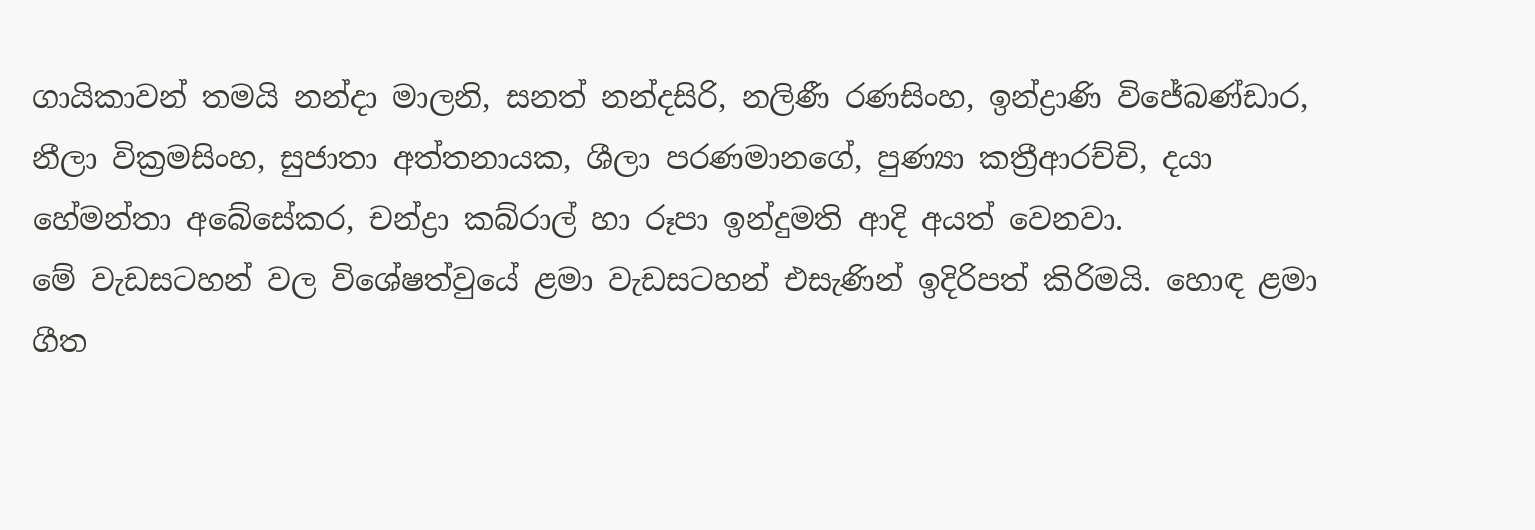ගායිකාවන් තමයි නන්දා මාලනි, සනත් නන්දසිරි, නලිණී රණසිංහ, ඉන්ද්‍රාණි විජේබණ්ඩාර, නීලා වික්‍රමසිංහ, සුජාතා අත්තනායක, ශීලා පරණමානගේ, පුණ්‍යා කත්‍රීආරච්චි, දයා හේමන්තා අබේසේකර, චන්ද්‍රා කබ්රාල් හා රූපා ඉන්දුමති ආදි අයත් වෙනවා.
මේ වැඩසටහන් වල විශේෂත්වුයේ ළමා වැඩසටහන් එසැණින් ඉදිරිපත් කිරිමයි. හොඳ ළමා ගීත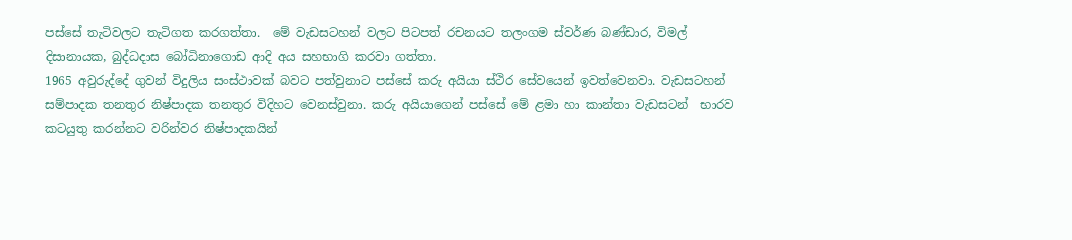පස්සේ තැටිවලට තැටිගත කරගත්තා.  මේ වැඩසටහන් වලට පිටපත් රචනයට තලංගම ස්වර්ණ බණ්ඩාර, විමල් දිසානායක, බුද්ධදාස බෝධිනාගොඩ ආදි අය සහභාගි කරවා ගත්තා.
1965 අවුරුද්දේ ගුවන් විදුලිය සංස්ථාවක් බවට පත්වුනාට පස්සේ කරු අයියා ස්ථිර සේවයෙන් ඉවත්වෙනවා. වැඩසටහන් සම්පාදක තනතුර නිෂ්පාදක තනතුර විදිහට වෙනස්වුනා. කරු අයියාගෙන් පස්සේ මේ ළමා හා කාන්තා වැඩසටන්  භාරව කටයුතු කරන්නට වරින්වර නිෂ්පාදකයින්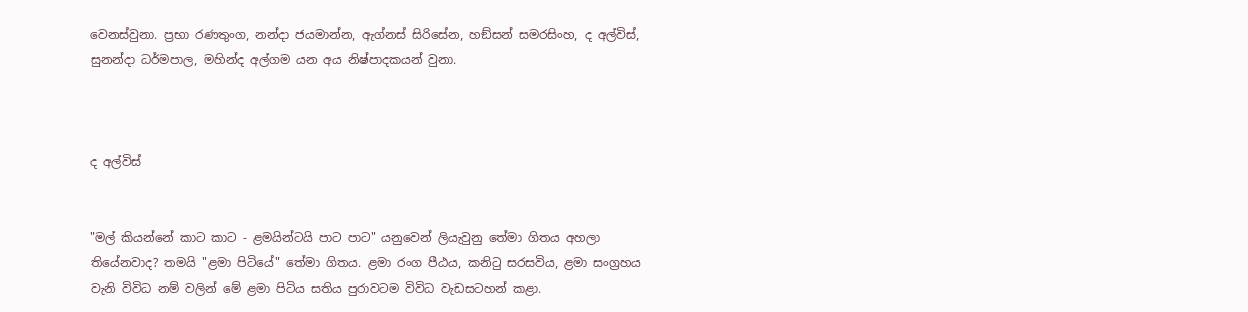වෙනස්වුනා. ප්‍රභා රණතුංග, නන්දා ජයමාන්න, ඇග්නස් සිරිසේන, හඞ්සන් සමරසිංහ, ද අල්විස්, සුනන්දා ධර්මපාල, මහින්ද අල්ගම යන අය නිෂ්පාදකයන් වුනා.



ද අල්විස්


"මල් කියන්නේ කාට කාට - ළමයින්ටයි පාට පාට" යනුවෙන් ලියැවුනු තේමා ගිතය අහලා තියේනවාද? තමයි "ළමා පිටියේ" තේමා ගිතය. ළමා රංග පීඨය, කනිටු සරසවිය, ළමා සංග්‍රහය වැනි විවිධ නම් වලින් මේ ළමා පිටිය සතිය පුරාවටම විවිධ වැඩසටහන් කළා.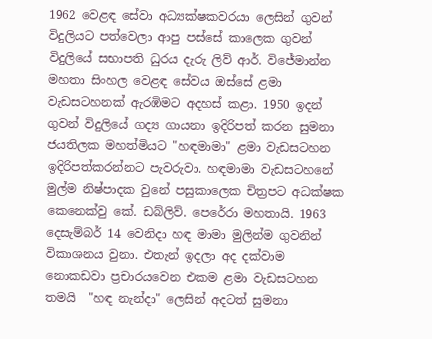1962 වෙළඳ සේවා අධ්‍යක්ෂකවරයා ලෙසින් ගුවන් විදුලියට පත්වෙලා ආපු පස්සේ කාලෙක ගුවන් විදුලියේ සභාපති ධුරය දැරු ලිව් ආර්. විජේමාන්න මහතා සිංහල වෙළඳ සේවය ඔස්සේ ළමා වැඩසටහනක් ඇරඹිමට අදහස් කළා. 1950 ඉදන් ගුවන් විදුලියේ ගද්‍ය ගායනා ඉදිරිපත් කරන සුමනා ජයතිලක මහත්මියට "හඳමාමා" ළමා වැඩසටහන ඉදිරිපත්කරන්නට පැවරුවා. හඳමාමා වැඩසටහනේ මුල්ම නිෂ්පාදක වුනේ පසුකාලෙක චිත්‍රපට අධක්ෂක කෙනෙක්වු කේ. ඩබ්ලිව්. පෙරේරා මහතායි. 1963 දෙසැම්බර් 14 වෙනිදා හඳ මාමා මුලින්ම ගුවනින් විකාශනය වුනා. එතැන් ඉදලා අද දක්වාම නොකඩවා ප්‍රචාරයවෙන එකම ළමා වැඩසටහන තමයි  "හඳ නැන්දා" ලෙසින් අදටත් සුමනා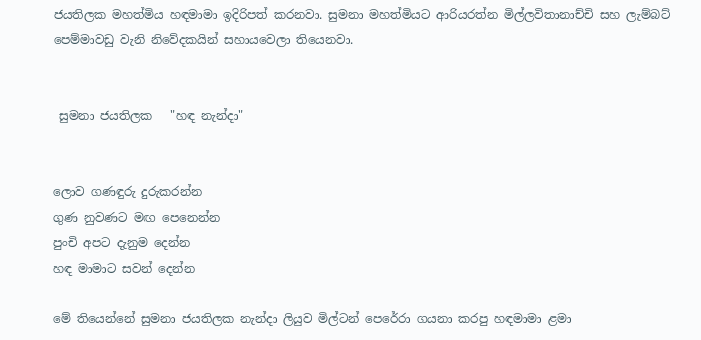ජයතිලක මහත්මිය හඳමාමා ඉදිරිපත් කරනවා. සුමනා මහත්මියට ආරියරත්න මිල්ලවිතානාච්චි සහ ලැම්බට් පෙම්මාවඩු වැනි නිවේදකයින් සහායවෙලා තියෙනවා.


 සුමනා ජයතිලක   "හඳ නැන්දා"


ලොව ගණඳුරු දුරුකරන්න
ගුණ නුවණට මඟ පෙනෙන්න
පුංචි අපට දැනුම දෙන්න
හඳ මාමාට සවන් දෙන්න

මේ තියෙන්නේ සුමනා ජයතිලක නැන්දා ලියුව මිල්ටන් පෙරේරා ගයනා කරපු හඳමාමා ළමා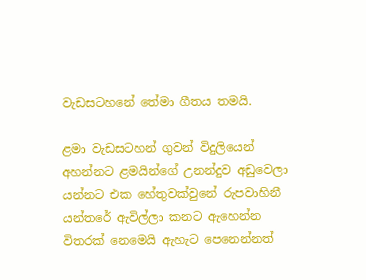වැඩසටහනේ තේමා ගීතය තමයි.

ළමා වැඩසටහන් ගුවන් විදුලියෙන් අහන්නට ළමයින්ගේ උනන්දුව අඩුවෙලා යන්නට එක හේතුවක්වුනේ රුපවාහිනී යන්තරේ ඇවිල්ලා කනට ඇහෙන්න විතරක් නෙමෙයි ඇහැට පෙනෙන්නත්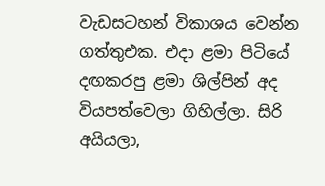වැඩසටහන් විකාශය වෙන්න ගත්තුඑක. එදා ළමා පිටියේ දඟකරපු ළමා ශිල්පින් අද වියපත්වෙලා ගිහිල්ලා. සිරි අයියලා,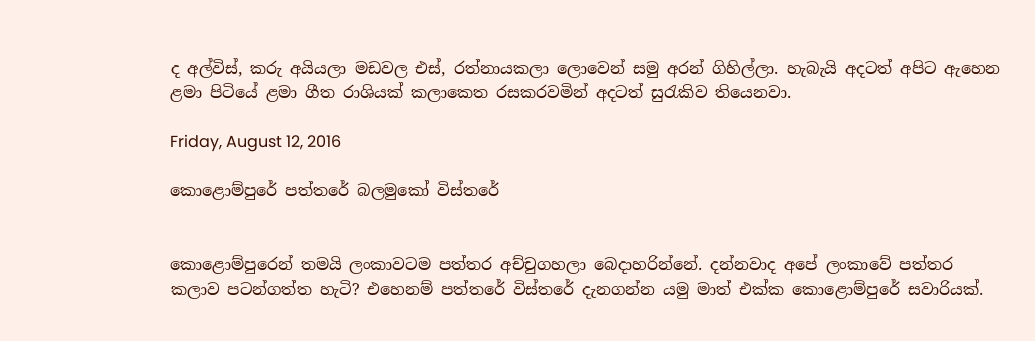ද අල්විස්, කරු අයියලා මඩවල එස්, රත්නායකලා ලොවෙන් සමු අරන් ගිහිල්ලා. හැබැයි අදටත් අපිට ඇහෙන ළමා පිටියේ ළමා ගීත රාශියක් කලාකෙත රසකරවමින් අදටත් සුරැකිව තියෙනවා.

Friday, August 12, 2016

කොළොම්පුරේ පත්තරේ බලමුකෝ විස්තරේ


කොළොම්පුරෙන් තමයි ලංකාවටම පත්තර අච්චුගහලා බෙදාහරින්නේ. දන්නවාද අපේ ලංකාවේ පත්තර කලාව පටන්ගත්ත හැටි? එහෙනම් පත්තරේ විස්තරේ දැනගන්න යමු මාත් එක්ක කොළොම්පුරේ සවාරියක්.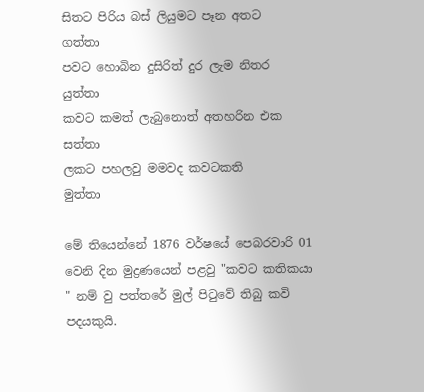සිතට පිරිය බස් ලියුමට පෑන අතට         ගත්තා
පවට හොබින දුසිරිත් දුර ලැම නිතර      යුත්තා
කවට කමත් ලැබුනොත් අතහරින එක  සත්තා
ලකට පහලවු මමවද කවටකති          මුත්තා

මේ තියෙන්නේ 1876 වර්ෂයේ පෙබරවාරි 01 වෙනි දින මුද්‍රණයෙන් පළවු "කවට කතිකයා " නම් වු පත්තරේ මුල් පිටුවේ තිබු කවි පදයකුයි.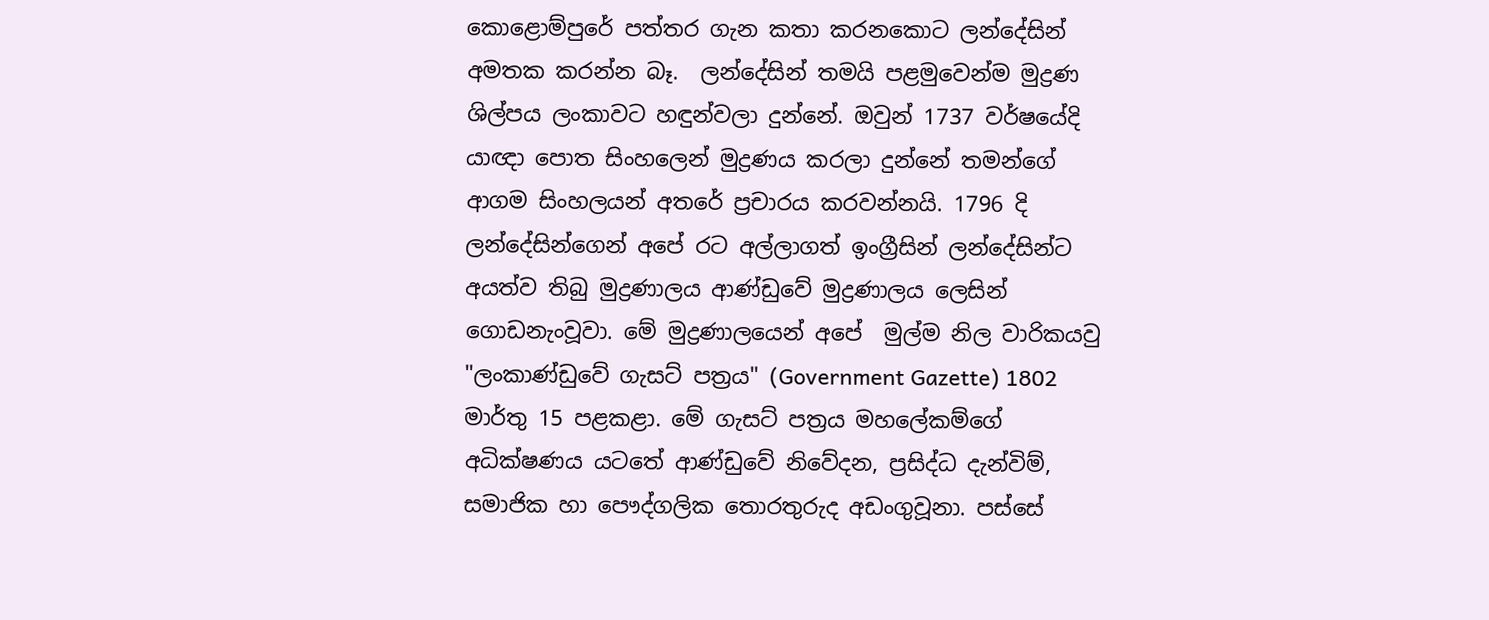කොළොම්පුරේ පත්තර ගැන කතා කරනකොට ලන්දේසින් අමතක කරන්න බෑ.  ලන්දේසින් තමයි පළමුවෙන්ම මුද්‍රණ ශිල්පය ලංකාවට හඳුන්වලා දුන්නේ. ඔවුන් 1737 වර්ෂයේදි යාඥා පොත සිංහලෙන් මුද්‍රණය කරලා දුන්නේ තමන්ගේ ආගම සිංහලයන් අතරේ ප්‍රචාරය කරවන්නයි. 1796 දි ලන්දේසින්ගෙන් අපේ රට අල්ලාගත් ඉංග්‍රීසින් ලන්දේසින්ට අයත්ව තිබු මුද්‍රණාලය ආණ්ඩුවේ මුද්‍රණාලය ලෙසින් ගොඩනැංවූවා. මේ මුද්‍රණාලයෙන් අපේ  මුල්ම නිල වාරිකයවු "ලංකාණ්ඩුවේ ගැසට් පත්‍රය" (Government Gazette) 1802 මාර්තු 15 පළකළා. මේ ගැසට් පත්‍රය මහලේකම්ගේ අධික්ෂණය යටතේ ආණ්ඩුවේ නිවේදන, ප්‍රසිද්ධ දැන්විම්, සමාජික හා පෞද්ගලික තොරතුරුද අඩංගුවූනා. පස්සේ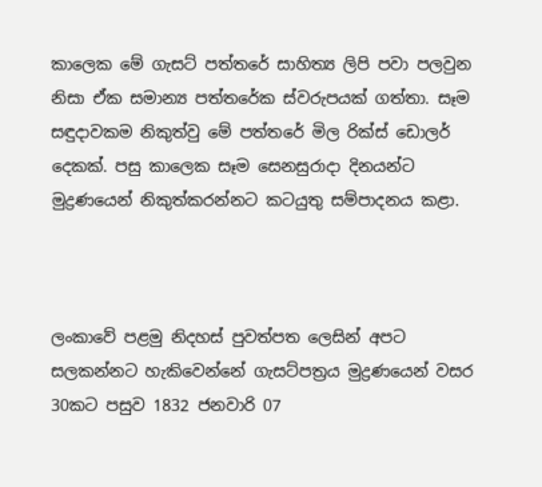කාලෙක මේ ගැසට් පත්තරේ සාහිත්‍ය ලිපි පවා පලවුන නිසා ඒක සමාන්‍ය පත්තරේක ස්වරුපයක් ගත්තා. සෑම සඳුදාවකම නිකුත්වු මේ පත්තරේ මිල රික්ස් ඩොලර් දෙකක්. පසු කාලෙක සෑම සෙනසුරාදා දිනයන්ට මුද්‍රණයෙන් නිකුත්කරන්නට කටයුතු සම්පාදනය කළා.



ලංකාවේ පළමු නිදහස් පුවත්පත ලෙසින් අපට සලකන්නට හැකිවෙන්නේ ගැසට්පත්‍රය මුද්‍රණයෙන් වසර 30කට පසුව 1832 ජනවාරි 07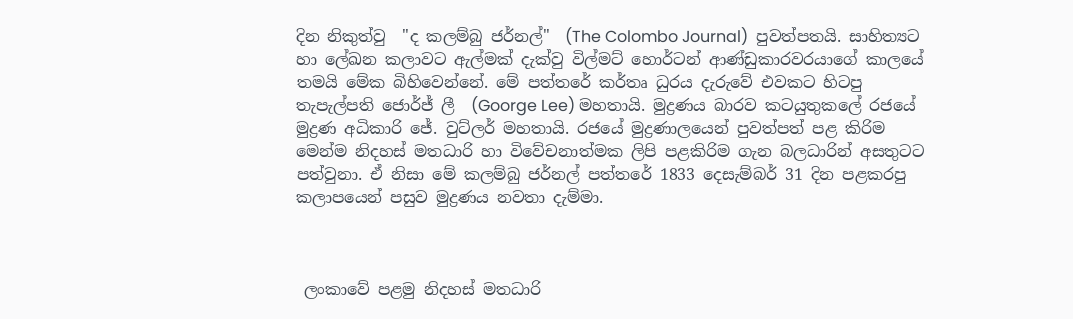දින නිකුත්වු  "ද කලම්බු ජර්නල්"  (The Colombo Journal)  පුවත්පතයි. සාහිත්‍යට හා ලේඛන කලාවට ඇල්මක් දැක්වු විල්මට් හොර්ටන් ආණ්ඩුකාරවරයාගේ කාලයේ තමයි මේක බිහිවෙන්නේ. මේ පත්තරේ කර්තෘ ධුරය දැරුවේ එවකට හිටපු තැපැල්පති ජොර්ජ් ලී  (Goorge Lee) මහතායි. මුද්‍රණය බාරව කටයුතුකලේ රජයේ මුද්‍රණ අධිකාරි ජේ. වුට්ලර් මහතායි. රජයේ මුද්‍රණාලයෙන් පුවත්පත් පළ කිරිම මෙන්ම නිදහස් මතධාරි හා විවේචනාත්මක ලිපි පළකිරිම ගැන බලධාරින් අසතුටට පත්වුනා. ඒ නිසා මේ කලම්බු ජර්නල් පත්තරේ 1833 දෙසැම්බර් 31 දින පළකරපු කලාපයෙන් පසුව මුද්‍රණය නවතා දැම්මා.



 ලංකාවේ පළමු නිදහස් මතධාරි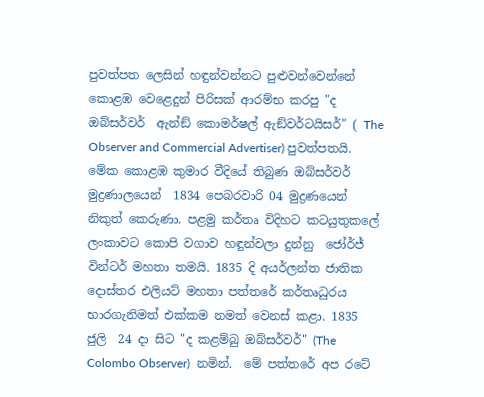පුවත්පත ලෙසින් හඳුන්වන්නට පුළුවන්වෙන්නේ කොළඹ වෙළෙදුන් පිරිසක් ආරම්භ කරපු "ද ඔබ්සර්වර්  ඇන්ඞ් කොමර්ෂල් ඇඞ්වර්ටයිසර්" ( The Observer and Commercial Advertiser) පුවත්පතයි. මේක කොළඹ කුමාර වීදියේ තිබුණ ඔබ්සර්වර් මුද්‍රණාලයෙන්  1834 පෙබරවාරි 04 මුද්‍රණයෙන් නිකුත් කෙරුණා. පළමු කර්තෘ විදිහට කටයුතුකලේ ලංකාවට කොපි වගාව හඳුන්වලා දුන්නු  ජෝර්ජ් වින්ටර් මහතා තමයි. 1835 දි අයර්ලන්ත ජාතික දොස්තර එලියට් මහතා පත්තරේ කර්තෘධුරය භාරගැනිමත් එක්කම නමත් වෙනස් කළා. 1835 ජුලි  24 දා සිට "ද කළම්බු ඔබ්සර්වර්" (The Colombo Observer)  නමින්.  මේ පත්තරේ අප රටේ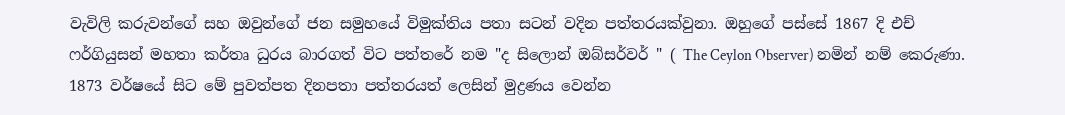වැවිලි කරුවන්ගේ සහ ඔවුන්ගේ ජන සමුහයේ විමුක්තිය පතා සටන් වදින පත්තරයක්වුනා. ඔහුගේ පස්සේ 1867 දි එච් ෆර්ගියුසන් මහතා කර්තෘ ධුරය බාරගත් විට පත්තරේ නම "ද සිලොන් ඔබ්සර්වර් " ( The Ceylon Observer) නමින් නම් කෙරුණා.  1873 වර්ෂයේ සිට මේ පුවත්පත දිනපතා පත්තරයත් ලෙසින් මුද්‍රණය වෙන්න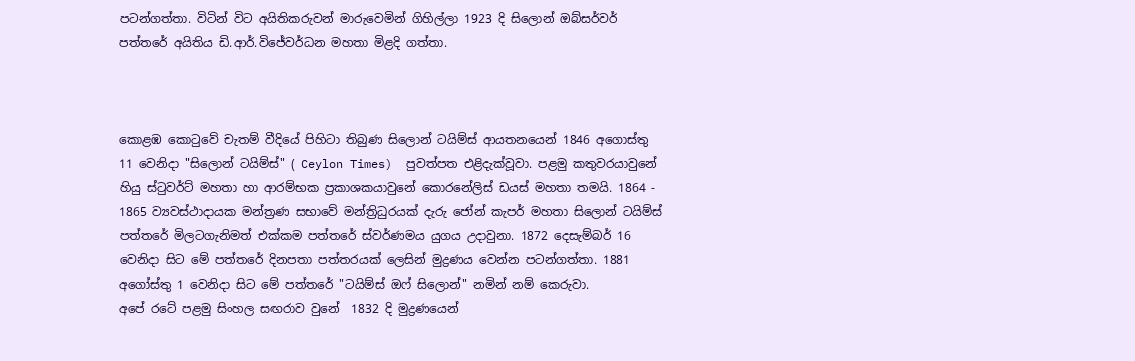පටන්ගත්තා. විටින් විට අයිතිකරුවන් මාරුවෙමින් ගිහිල්ලා 1923 දි සිලොන් ඔබ්සර්වර් පත්තරේ අයිතිය ඩි.ආර්.විජේවර්ධන මහතා මිළදි ගත්තා.



කොළඹ කොටුවේ චැතම් වීදියේ පිහිටා තිබුණ සිලොන් ටයිම්ස් ආයතනයෙන් 1846 අගොස්තු 11 වෙනිදා "සිලොන් ටයිම්ස්" ( Ceylon Times)  පුවත්පත එළිදැක්වූවා. පළමු කතුවරයාවුනේ හියු ස්ටුවර්ට් මහතා හා ආරම්භක ප්‍රකාශකයාවුනේ කොරනේලිස් ඩයස් මහතා තමයි. 1864 - 1865 ව්‍යවස්ථාදායක මන්ත්‍රණ සභාවේ මන්ත්‍රිධුරයක් දැරු ජෝන් කැපර් මහතා සිලොන් ටයිම්ස් පත්තරේ මිලටගැනිමත් එක්කම පත්තරේ ස්වර්ණමය යුගය උදාවුනා. 1872 දෙසැම්බර් 16 වෙනිදා සිට මේ පත්තරේ දිනපතා පත්තරයක් ලෙසින් මුද්‍රණය වෙන්න පටන්ගත්තා. 1881 අගෝස්තු 1 වෙනිදා සිට මේ පත්තරේ "ටයිම්ස් ඔෆ් සිලොන්" නමින් නම් කෙරුවා.
අපේ රටේ පළමු සිංහල සඟරාව වුනේ  1832 දි මුද්‍රණයෙන්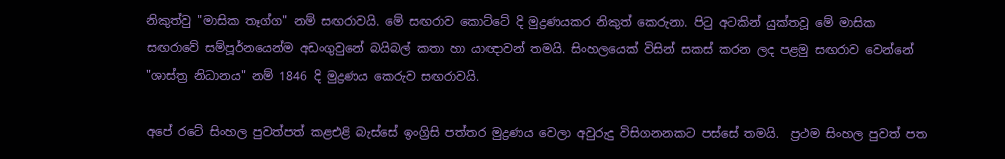නිකුත්වු "මාසික තෑග්ග" නම් සඟරාවයි. මේ සඟරාව කොට්ටේ දි මුද්‍රණයකර නිකුත් කෙරුනා. පිටු අටකින් යුක්තවූ මේ මාසික සඟරාවේ සම්පූර්නයෙන්ම අඩංගුවුනේ බයිබල් කතා හා යාඥාවන් තමයි. සිංහලයෙක් විසින් සකස් කරන ලද පළමු සඟරාව වෙන්නේ "ශාස්ත්‍ර නිධානය" නම් 1846 දි මුද්‍රණය කෙරුව සඟරාවයි.

අපේ රටේ සිංහල පුවත්පත් කළඑළි බැස්සේ ඉංග්‍රිසි පත්තර මුද්‍රණය වෙලා අවුරුදු විසිගනනකට පස්සේ තමයි.  ප්‍රථම සිංහල පුවත් පත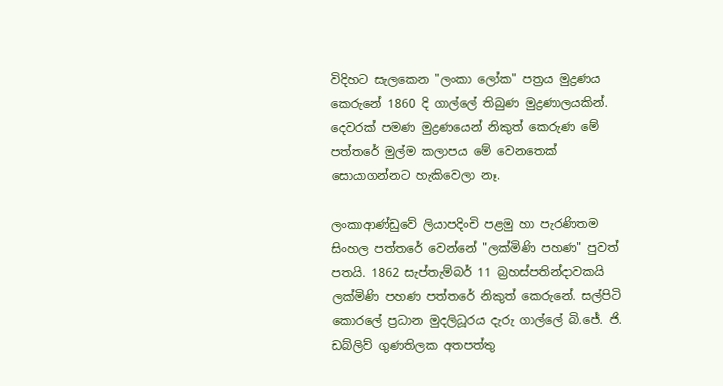විදිහට සැලකෙන "ලංකා ලෝක" පත්‍රය මුද්‍රණය කෙරුනේ 1860 දි ගාල්ලේ තිබුණ මුද්‍රණාලයකින්. දෙවරක් පමණ මුද්‍රණයෙන් නිකුත් කෙරුණ මේ පත්තරේ මුල්ම කලාපය මේ වෙනතෙක් සොයාගන්නට හැකිවෙලා නෑ.

ලංකාආණ්ඩුවේ ලියාපදිංචි පළමු හා පැරණිතම සිංහල පත්තරේ වෙන්නේ "ලක්මිණි පහණ" පුවත් පතයි. 1862 සැප්තැම්බර් 11 බ්‍රහස්පතින්දාවකයි ලක්මිණි පහණ පත්තරේ නිකුත් කෙරුනේ. සල්පිටි කොරලේ ප්‍රධාන මුදලිධූරය දැරු ගාල්ලේ බි.ජේ. ජි. ඩබ්ලිව් ගුණතිලක අතපත්තු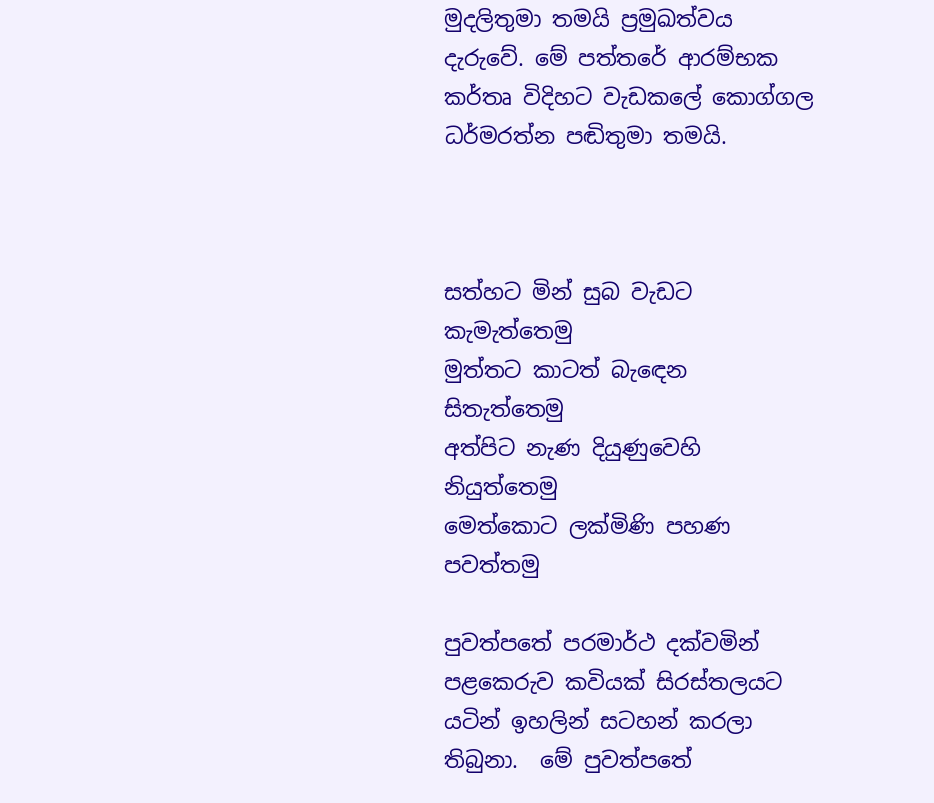මුදලිතුමා තමයි ප්‍රමුඛත්වය දැරුවේ. මේ පත්තරේ ආරම්භක කර්තෘ විදිහට වැඩකලේ කොග්ගල ධර්මරත්න පඬිතුමා තමයි.



සත්හට මින් සුබ වැඩට    කැමැත්තෙමු
මුත්තට කාටත් බැඳෙන     සිතැත්තෙමු
අත්පිට නැණ දියුණුවෙහි    නියුත්තෙමු
මෙත්කොට ලක්මිණි පහණ   පවත්තමු

පුවත්පතේ පරමාර්ථ දක්වමින් පළකෙරුව කවියක් සිරස්තලයට යටින් ඉහලින් සටහන් කරලා තිබුනා.  මේ පුවත්පතේ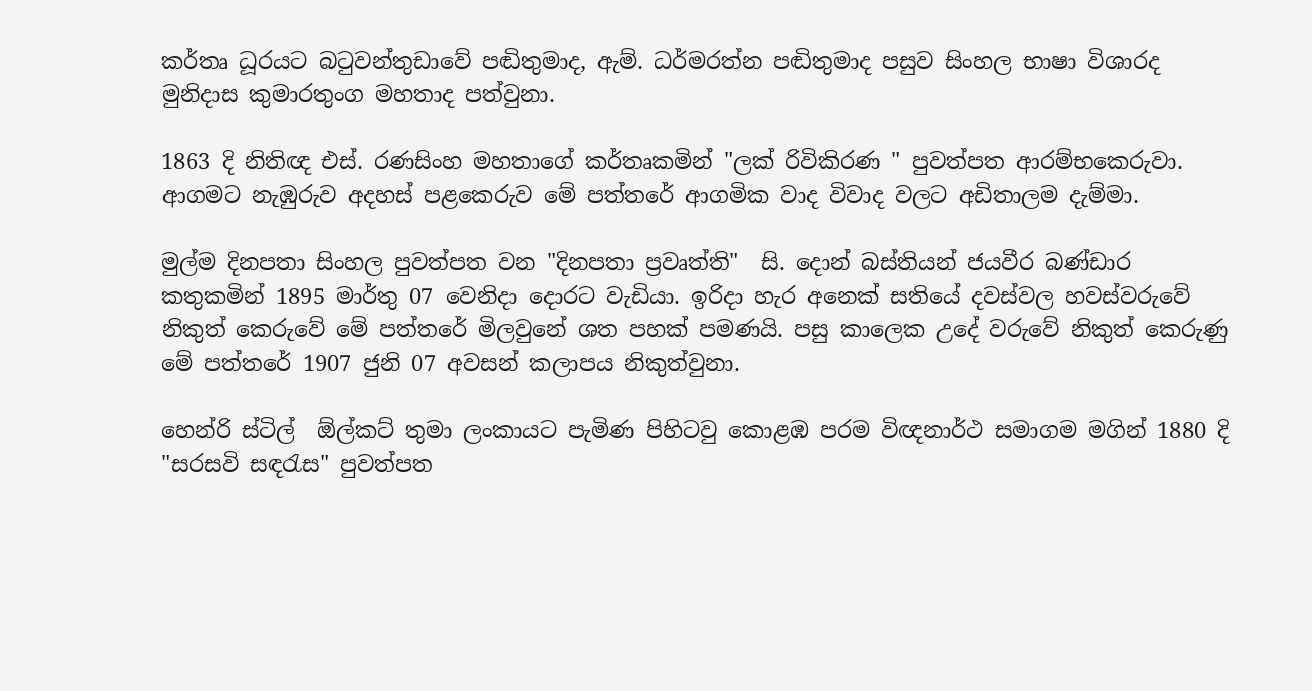කර්තෘ ධූරයට බටුවන්තුඩාවේ පඬිතුමාද, ඇම්. ධර්මරත්න පඬිතුමාද පසුව සිංහල භාෂා විශාරද මුනිදාස කුමාරතුංග මහතාද පත්වුනා.

1863 දි නිතිඥ එස්. රණසිංහ මහතාගේ කර්තෘකමින් "ලක් රිවිකිරණ " පුවත්පත ආරම්භකෙරුවා. ආගමට නැඹුරුව අදහස් පළකෙරුව මේ පත්තරේ ආගමික වාද විවාද වලට අඩිතාලම දැම්මා.

මුල්ම දිනපතා සිංහල පුවත්පත වන "දිනපතා ප්‍රවෘත්ති"  සි. දොන් බස්තියන් ජයවීර බණ්ඩාර කතුකමින් 1895 මාර්තු 07 වෙනිදා දොරට වැඩියා. ඉරිදා හැර අනෙක් සතියේ දවස්වල හවස්වරුවේ නිකුත් කෙරුවේ මේ පත්තරේ මිලවුනේ ශත පහක් පමණයි. පසු කාලෙක උදේ වරුවේ නිකුත් කෙරුණු මේ පත්තරේ 1907 ජුනි 07 අවසන් කලාපය නිකුත්වුනා.

හෙන්රි ස්ටිල්  ඕල්කට් තුමා ලංකායට පැමිණ පිහිටවු කොළඹ පරම විඥනාර්ථ සමාගම මගින් 1880 දි "සරසවි සඳරැස" පුවත්පත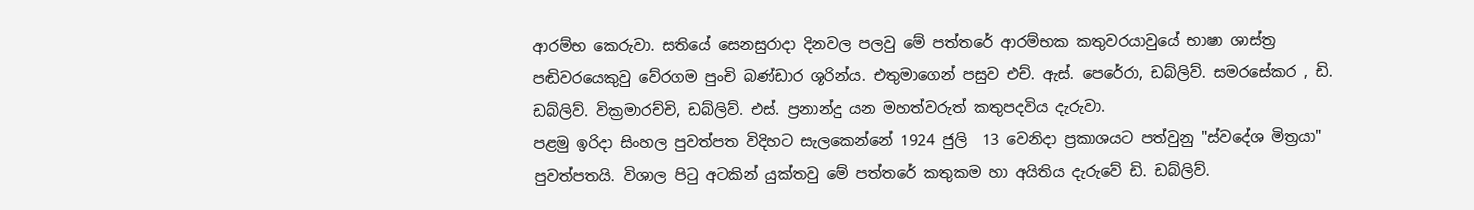ආරම්භ කෙරුවා. සතියේ සෙනසුරාදා දිනවල පලවු මේ පත්තරේ ආරම්භක කතුවරයාවුයේ භාෂා ශාස්ත්‍ර පඬිවරයෙකුවු වේරගම පුංචි බණ්ඩාර ශූරින්ය. එතුමාගෙන් පසුව එච්. ඇස්. පෙරේරා, ඩබ්ලිව්. සමරසේකර , ඩි. ඩබ්ලිව්. වික්‍රමාරච්චි, ඩබ්ලිව්. එස්. ප්‍රනාන්දු යන මහත්වරුත් කතුපදවිය දැරුවා.
පළමු ඉරිදා සිංහල පුවත්පත විදිහට සැලකෙන්නේ 1924 ජුලි  13 වෙනිදා ප්‍රකාශයට පත්වුනු "ස්වදේශ මිත්‍රයා" පුවත්පතයි. විශාල පිටු අටකින් යුක්තවු මේ පත්තරේ කතුකම හා අයිතිය දැරුවේ ඩි. ඩබ්ලිව්.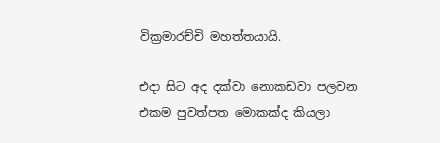වික්‍රමාරච්චි මහත්තයායි.

එදා සිට අද දක්වා නොකඩවා පලවන එකම පුවත්පත මොකක්ද කියලා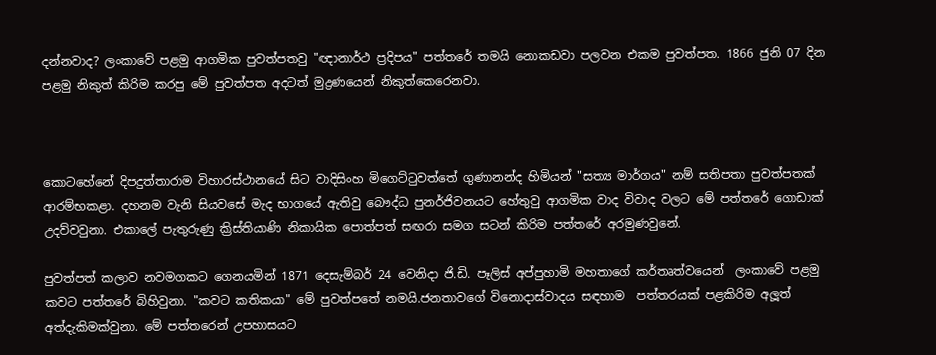දන්නවාද? ලංකාවේ පළමු ආගමික පුවත්පතවු "ඥානාර්ථ ප්‍රදිපය" පත්තරේ තමයි නොකඩවා පලවන එකම පුවත්පත. 1866 ජුනි 07 දින පළමු නිකුත් කිරිම කරපු මේ පුවත්පත අදටත් මුද්‍රණයෙන් නිකුත්කෙරෙනවා.



කොටහේනේ දිපදුත්තාරාම විහාරස්ථානයේ සිට වාදිසිංහ මිගෙට්ටුවත්තේ ගුණානන්ද හිමියන් "සත්‍ය මාර්ගය" නම් සතිපතා පුවත්පතක් ආරම්භකළා. දහනම වැනි සියවසේ මැද භාගයේ ඇතිවු බෞද්ධ පුනර්ජිවනයට හේතුවු ආගමික වාද විවාද වලට මේ පත්තරේ ගොඩාක් උදව්වවුනා. එකාලේ පැතුරුණු ක්‍රිස්තියාණි නිකායික පොත්පත් සඟරා සමග සටන් කිරිම පත්තරේ අරමුණවුනේ.

පුවත්පත් කලාව නවමගකට ගෙනයමින් 1871 දෙසැම්බර් 24 වෙනිදා ජි.ඩි. පෑලිස් අප්පුහාමි මහතාගේ කර්තෘත්වයෙන්  ලංකාවේ පළමු කවට පත්තරේ බිහිවුනා. "කවට කතිකයා" මේ පුවත්පතේ නමයි.ජනතාවගේ විනොදාස්වාදය සඳහාම  පත්තරයක් පළකිරිම අලූත් අත්දැකිමක්වුනා. මේ පත්තරෙන් උපහාසයට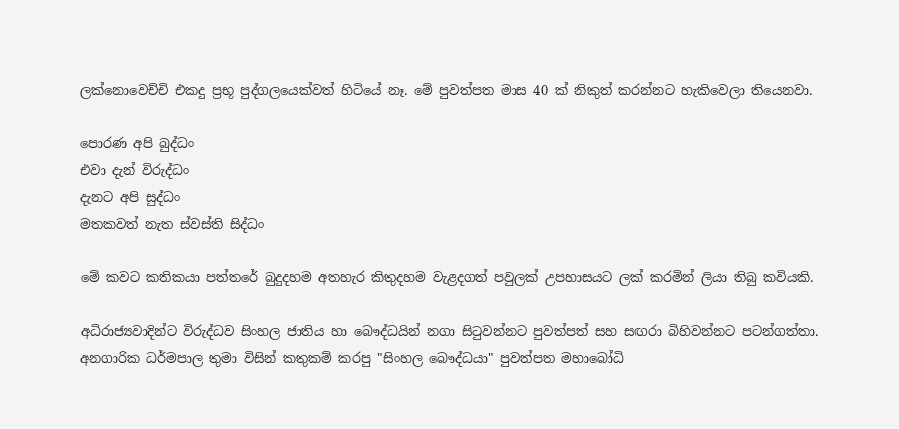ලක්නොවෙච්චි එකදු ප්‍රභූ පුද්ගලයෙක්වත් හිටියේ නෑ. මේ පුවත්පත මාස 40 ක් නිකුත් කරන්නට හැකිවෙලා තියෙනවා.

පොරණ අපි බුද්ධං
එවා දැන් විරුද්ධං
දැනට අපි සුද්ධං
මතකවත් නැත ස්වස්ති සිද්ධං

මේ කවට කතිකයා පත්තරේ බුදුදහම අතහැර කිතුදහම වැළදගත් පවුලක් උපහාසයට ලක් කරමින් ලියා තිබු කවියකි.

අධිරාජ්‍යවාදින්ට විරුද්ධව සිංහල ජාතිය හා බෞද්ධයින් නගා සිටුවන්නට පුවත්පත් සහ සඟරා බිහිවන්නට පටන්ගත්තා.  අනගාරික ධර්මපාල තුමා විසින් කතුකම් කරපු "සිංහල බෞද්ධයා" පුවත්පත මහාබෝධි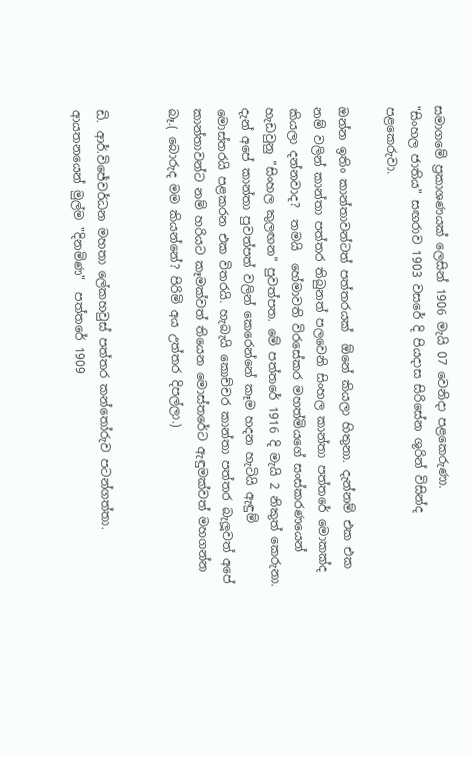සමාගමේ ප්‍රකාශණයක් ලෙසින් 1906 මැයි 07 වෙනිදා පළකෙරුණා.
"සිංහල ජාතිය" සඟරාව 1903 වසරේ දි පියදාස සිරිසේන ශුරින් විසින්ද පළකෙරුවා.

ඔන්න ඉතිං කාන්තාවන්ටත් පත්තරයක්  ඕනේ කියලා හිතුනා. දැන්නම් එක එක නම් වලින් කාන්තා පත්තර තිබුනත් පලවෙනි සිංහල කාන්තා පත්තරේ මොකක්ද කියලා දන්නවාද?  තමයි  හේමාවති විරසේකර මහත්මියගේ සංස්කරණයෙන් හැඩවුනු "සිංහල කුලඟන" පුවත්පත. මේ පත්තරේ 1916 දි මැයි 2 නිකුත් කෙරුනා. දැන් අපේ කාන්තා පුවත්පත් වලින් කෙරෙන්නේ කෑම හදන හැටියි ඇඳුම් මොස්තරයි පළකරන එක විතරයි. හැබැයි කොච්චර කාන්තා පත්තර බැලූවත් අපේ කාන්තාවන්ට නම් හරියට කෑමක්වත් තියෙන මොස්තරේට ඇඳුමක්වත් මහගන්න බෑ.( බොරුද මම කියන්නේ? පිරිමි අය උත්තර දිපල්ලා.)


ඩි. ආර්.විජේවර්ධන මහතා ලේකහවුස් පත්තර කන්තෝරුව පටන්ගත්තා.  ආයතනයෙන් මුල්ම "දිනමිණ"  පත්තරේ 1909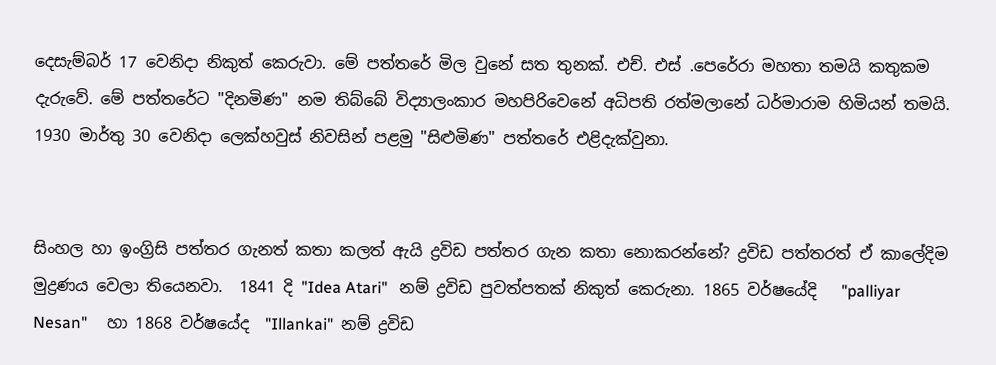දෙසැම්බර් 17 වෙනිදා නිකුත් කෙරුවා. මේ පත්තරේ මිල වුනේ සත තුනක්. එච්. එස් .පෙරේරා මහතා තමයි කතුකම දැරුවේ. මේ පත්තරේට "දිනමිණ" නම තිබ්බේ විද්‍යාලංකාර මහපිරිවෙනේ අධිපති රත්මලානේ ධර්මාරාම හිමියන් තමයි. 1930 මාර්තු 30 වෙනිදා ලෙක්හවුස් නිවසින් පළමු "සිළුමිණ" පත්තරේ එළිදැක්වුනා.


සිංහල හා ඉංග්‍රිසි පත්තර ගැනත් කතා කලත් ඇයි ද්‍රවිඩ පත්තර ගැන කතා නොකරන්නේ? ද්‍රවිඩ පත්තරත් ඒ කාලේදිම මුද්‍රණය වෙලා තියෙනවා.  1841 දි "Idea Atari"   නම් ද්‍රවිඩ පුවත්පතක් නිකුත් කෙරුනා. 1865 වර්ෂයේදි   "palliyar Nesan"     හා 1868 වර්ෂයේද  "Illankai"  නම් ද්‍රවිඩ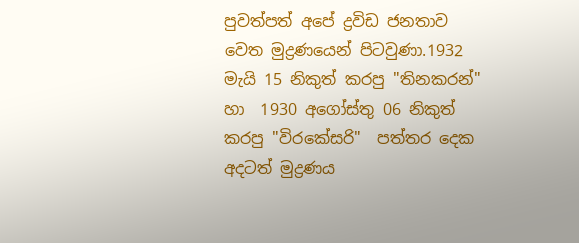පුවත්පත් අපේ ද්‍රවිඩ ජනතාව වෙත මුද්‍රණයෙන් පිටවුණා.1932 මැයි 15 නිකුත් කරපු "තිනකරන්" හා  1930 අගෝස්තු 06 නිකුත් කරපු "විරකේසරි"  පත්තර දෙක අදටත් මුද්‍රණය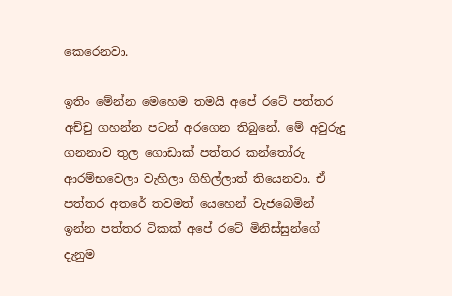කෙරෙනවා.

ඉතිං මේන්න මෙහෙම තමයි අපේ රටේ පත්තර අච්චු ගහන්න පටන් අරගෙන තිබුනේ. මේ අවුරුදු ගනනාව තුල ගොඩාක් පත්තර කන්තෝරු ආරම්භවෙලා වැහිලා ගිහිල්ලාත් තියෙනවා. ඒ පත්තර අතරේ තවමත් යෙහෙන් වැජබෙමින් ඉන්න පත්තර ටිකක් අපේ රටේ මිනිස්සුන්ගේ දැනුම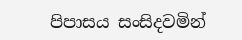පිපාසය සංසිදවමින්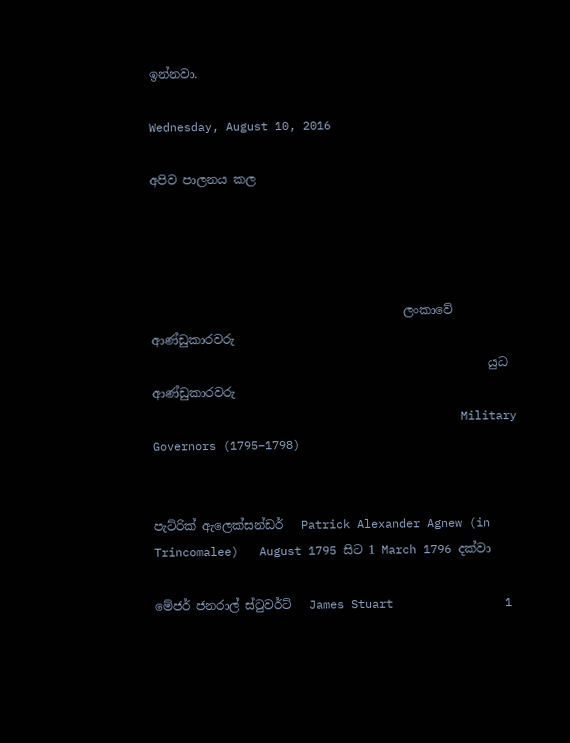ඉන්නවා.

Wednesday, August 10, 2016

අපිව පාලනය කල




                                          ලංකාවේ ආණ්ඩුකාරවරු
                                                        යුධ ආණ්ඩුකාරවරු
                                            Military Governors (1795–1798)


පැට්රික් ඇලෙක්සන්ඩර්   Patrick Alexander Agnew (in Trincomalee)   August 1795 සිට 1 March 1796 දක්වා

මේජර් ජනරාල් ස්ටුවර්ට්   James Stuart                1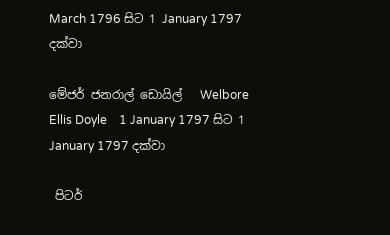March 1796 සිට 1 January 1797 දක්වා

මේජර් ජනරාල් ඩොයිල්   Welbore Ellis Doyle    1 January 1797 සිට 1 January 1797 දක්වා

 පිටර්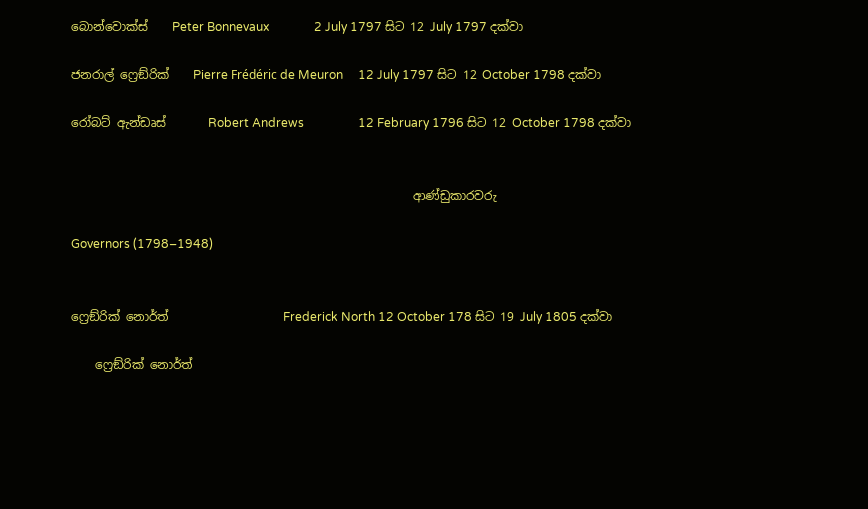බොන්වොක්ස්    Peter Bonnevaux               2 July 1797 සිට 12 July 1797 දක්වා

ජනරාල් ෆ්‍රෙඞ්රික්    Pierre Frédéric de Meuron     12 July 1797 සිට 12 October 1798 දක්වා

රෝබට් ඇන්ඩෘස්       Robert Andrews                  12 February 1796 සිට 12 October 1798 දක්වා


                                                         ආණ්ඩුකාරවරු

Governors (1798–1948)


ෆ්‍රෙඞ්රික් නොර්ත්                   Frederick North 12 October 178 සිට 19 July 1805 දක්වා

    ෆ්‍රෙඞ්රික් නොර්ත්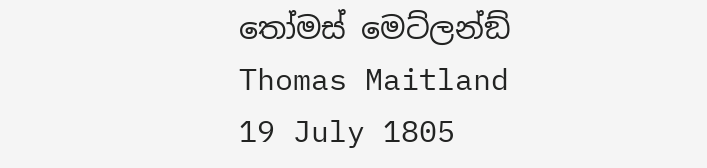තෝමස් මෙට්ලන්ඞ්             Thomas Maitland  19 July 1805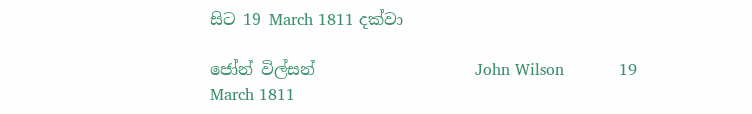සිට 19 March 1811 දක්වා

ජෝන් විල්සන්                    John Wilson           19 March 1811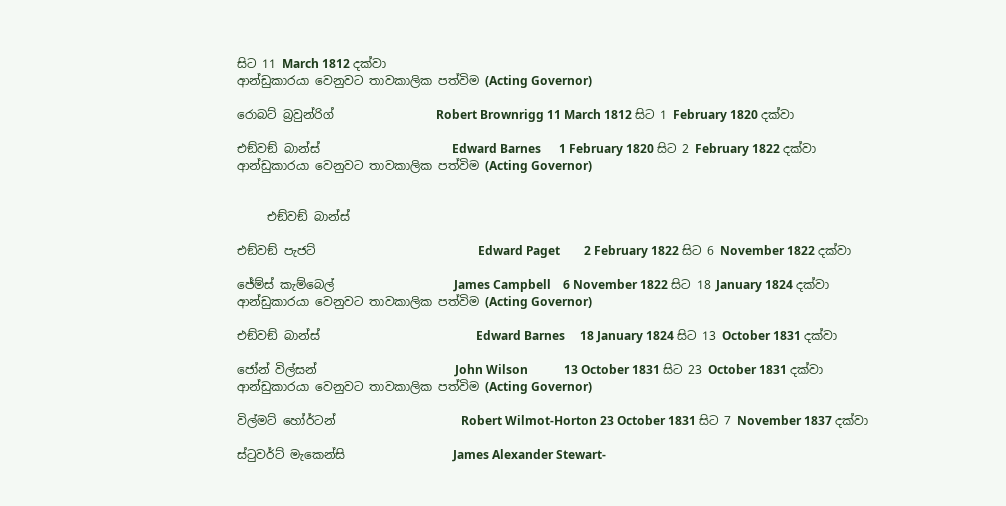සිට 11 March 1812 දක්වා
ආන්ඩුකාරයා වෙනුවට තාවකාලික පත්විම (Acting Governor)

රොබට් බ්‍රවුන්රිග්                 Robert Brownrigg 11 March 1812 සිට 1 February 1820 දක්වා

එඞ්වඞ් බාන්ස්                      Edward Barnes      1 February 1820 සිට 2 February 1822 දක්වා
ආන්ඩුකාරයා වෙනුවට තාවකාලික පත්විම (Acting Governor)


     එඞ්වඞ් බාන්ස්

එඞ්වඞ් පැජට්                           Edward Paget        2 February 1822 සිට 6 November 1822 දක්වා

ජේම්ස් කැම්බෙල්                    James Campbell    6 November 1822 සිට 18 January 1824 දක්වා
ආන්ඩුකාරයා වෙනුවට තාවකාලික පත්විම (Acting Governor)

එඞ්වඞ් බාන්ස්                          Edward Barnes     18 January 1824 සිට 13 October 1831 දක්වා

ජෝන් විල්සන්                       John Wilson            13 October 1831 සිට 23 October 1831 දක්වා
ආන්ඩුකාරයා වෙනුවට තාවකාලික පත්විම (Acting Governor)

විල්මට් හෝර්ටන්                     Robert Wilmot-Horton 23 October 1831 සිට 7 November 1837 දක්වා

ස්ටුවර්ට් මැකෙන්සි                  James Alexander Stewart-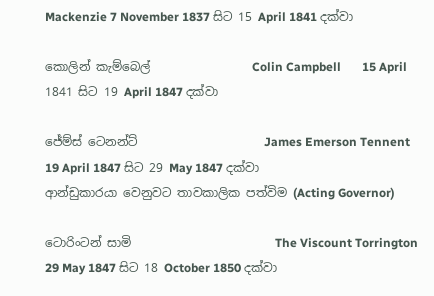Mackenzie 7 November 1837 සිට 15 April 1841 දක්වා

කොලින් කැම්බෙල්                 Colin Campbell       15 April 1841 සිට 19 April 1847 දක්වා

ජේම්ස් ටෙනන්ට්                     James Emerson Tennent    19 April 1847 සිට 29 May 1847 දක්වා
ආන්ඩුකාරයා වෙනුවට තාවකාලික පත්විම (Acting Governor)

ටොරිංටන් සාමි                        The Viscount Torrington 29 May 1847 සිට 18 October 1850 දක්වා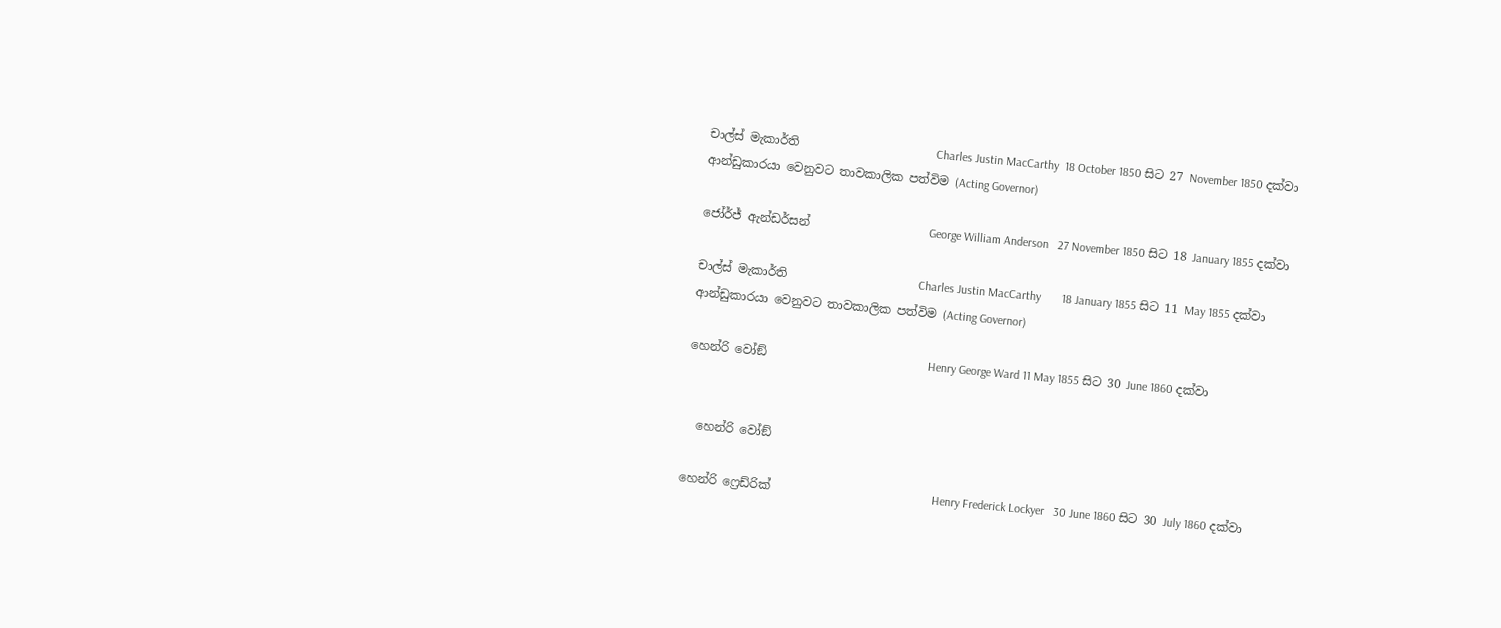චාල්ස් මැකාර්ති                       Charles Justin MacCarthy  18 October 1850 සිට 27 November 1850 දක්වා
ආන්ඩුකාරයා වෙනුවට තාවකාලික පත්විම (Acting Governor)

ජෝර්ජ් ඇන්ඩර්සන්                    George William Anderson   27 November 1850 සිට 18 January 1855 දක්වා

චාල්ස් මැකාර්ති                      Charles Justin MacCarthy       18 January 1855 සිට 11 May 1855 දක්වා
ආන්ඩුකාරයා වෙනුවට තාවකාලික පත්විම (Acting Governor)

හෙන්රි වෝඞ්                           Henry George Ward 11 May 1855 සිට 30 June 1860 දක්වා


  හෙන්රි වෝඞ්

හෙන්රි ෆ්‍රෙඩ්රික්                           Henry Frederick Lockyer   30 June 1860 සිට 30 July 1860 දක්වා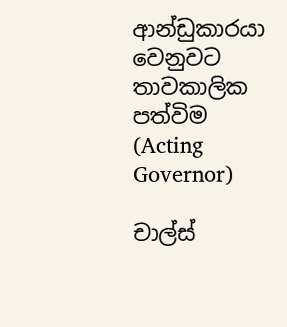ආන්ඩුකාරයා වෙනුවට තාවකාලික පත්විම (Acting Governor)

චාල්ස්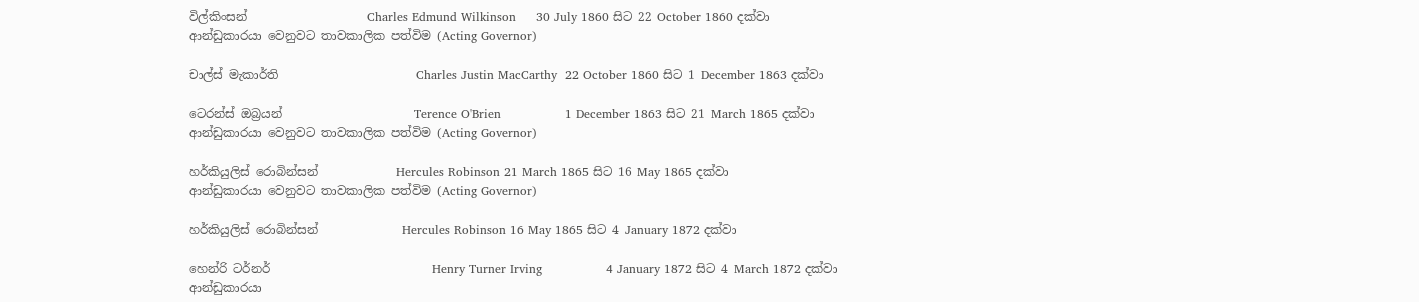විල්කිංසන්                    Charles Edmund Wilkinson     30 July 1860 සිට 22 October 1860 දක්වා
ආන්ඩුකාරයා වෙනුවට තාවකාලික පත්විම (Acting Governor)

චාල්ස් මැකාර්ති                       Charles Justin MacCarthy  22 October 1860 සිට 1 December 1863 දක්වා

ටෙරන්ස් ඔබ්‍රයන්                      Terence O'Brien                1 December 1863 සිට 21 March 1865 දක්වා
ආන්ඩුකාරයා වෙනුවට තාවකාලික පත්විම (Acting Governor)

හර්කියුලිස් රොබින්සන්             Hercules Robinson 21 March 1865 සිට 16 May 1865 දක්වා
ආන්ඩුකාරයා වෙනුවට තාවකාලික පත්විම (Acting Governor)

හර්කියුලිස් රොබින්සන්              Hercules Robinson 16 May 1865 සිට 4 January 1872 දක්වා

හෙන්රි ටර්නර්                           Henry Turner Irving                4 January 1872 සිට 4 March 1872 දක්වා
ආන්ඩුකාරයා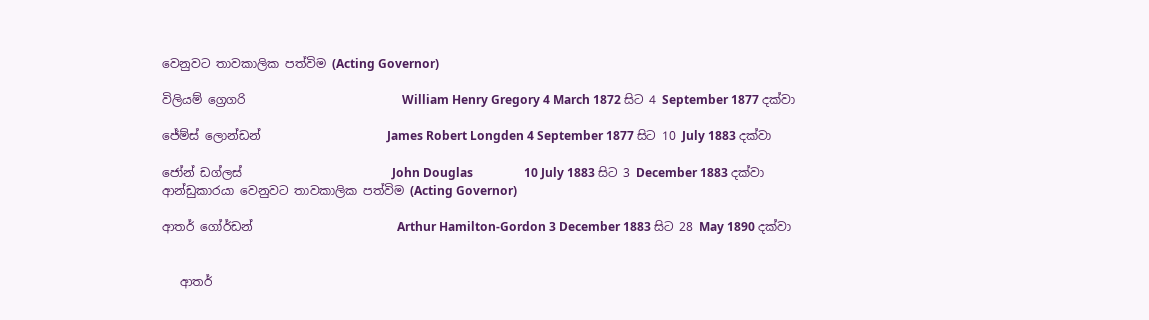වෙනුවට තාවකාලික පත්විම (Acting Governor)

විලියම් ග්‍රෙගරි                          William Henry Gregory 4 March 1872 සිට 4 September 1877 දක්වා

ජේම්ස් ලොන්ඩන්                     James Robert Longden 4 September 1877 සිට 10 July 1883 දක්වා

ජෝන් ඩග්ලස්                         John Douglas                 10 July 1883 සිට 3 December 1883 දක්වා
ආන්ඩුකාරයා වෙනුවට තාවකාලික පත්විම (Acting Governor)

ආතර් ගෝර්ඩන්                        Arthur Hamilton-Gordon 3 December 1883 සිට 28 May 1890 දක්වා


   ආතර්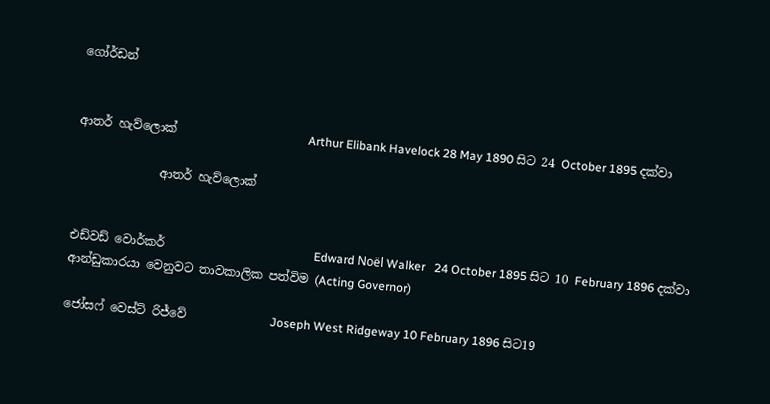ගෝර්ඩන්


ආතර් හැව්ලොක්                      Arthur Elibank Havelock 28 May 1890 සිට 24 October 1895 දක්වා

              ආතර් හැව්ලොක්


එඩ්වඩ් වොර්කර්                         Edward Noël Walker   24 October 1895 සිට 10 February 1896 දක්වා
ආන්ඩුකාරයා වෙනුවට තාවකාලික පත්විම (Acting Governor)

ජෝසෆ් වෙස්ට් රිජ්වේ              Joseph West Ridgeway 10 February 1896 සිට19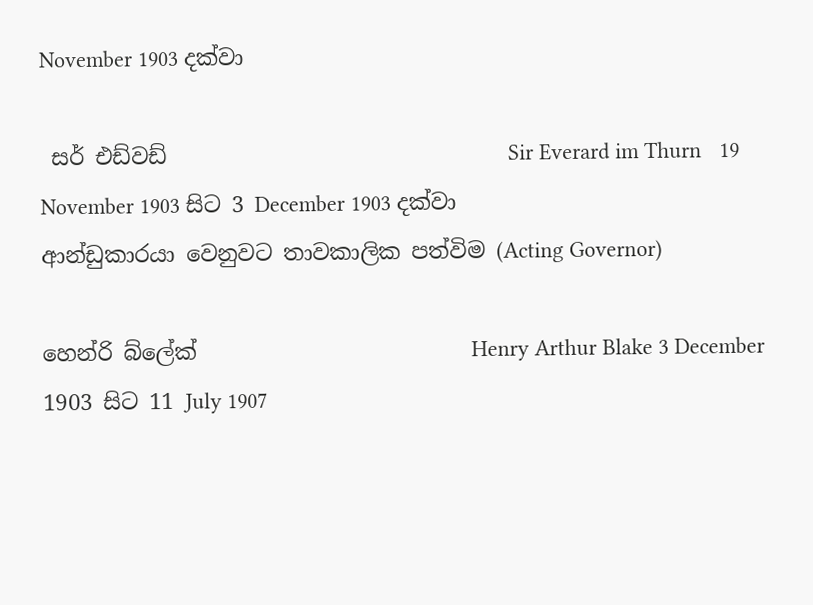November 1903 දක්වා

 සර් එඩ්වඩ්                               Sir Everard im Thurn   19 November 1903 සිට 3 December 1903 දක්වා
ආන්ඩුකාරයා වෙනුවට තාවකාලික පත්විම (Acting Governor)

හෙන්රි බ්ලේක්                         Henry Arthur Blake 3 December 1903 සිට 11 July 1907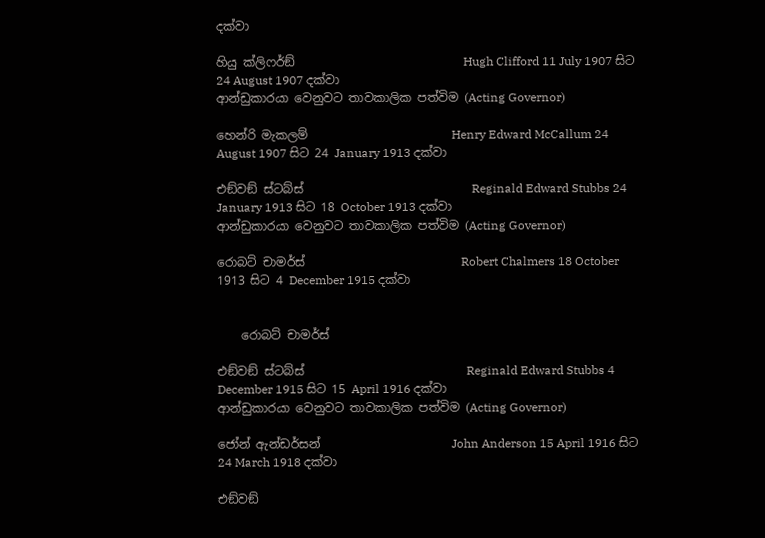දක්වා

හියු ක්ලිෆර්ඞ්                            Hugh Clifford 11 July 1907 සිට 24 August 1907 දක්වා
ආන්ඩුකාරයා වෙනුවට තාවකාලික පත්විම (Acting Governor)

හෙන්රි මැකලම්                        Henry Edward McCallum 24 August 1907 සිට 24 January 1913 දක්වා

එඞ්වඞ් ස්ටබ්ස්                            Reginald Edward Stubbs 24 January 1913 සිට 18 October 1913 දක්වා
ආන්ඩුකාරයා වෙනුවට තාවකාලික පත්විම (Acting Governor)

රොබට් චාමර්ස්                          Robert Chalmers 18 October 1913 සිට 4 December 1915 දක්වා


    රොබට් චාමර්ස්

එඞ්වඞ් ස්ටබ්ස්                           Reginald Edward Stubbs 4 December 1915 සිට 15 April 1916 දක්වා
ආන්ඩුකාරයා වෙනුවට තාවකාලික පත්විම (Acting Governor)

ජෝන් ඇන්ඩර්සන්                      John Anderson 15 April 1916 සිට 24 March 1918 දක්වා

එඞ්වඞ්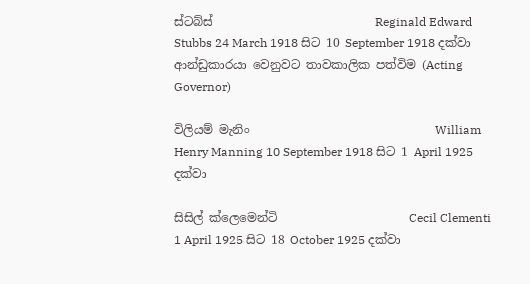ස්ටබ්ස්                           Reginald Edward Stubbs 24 March 1918 සිට 10 September 1918 දක්වා
ආන්ඩුකාරයා වෙනුවට තාවකාලික පත්විම (Acting Governor)

විලියම් මැනිං                               William Henry Manning 10 September 1918 සිට 1 April 1925 දක්වා

සිසිල් ක්ලෙමෙන්ටි                      Cecil Clementi          1 April 1925 සිට 18 October 1925 දක්වා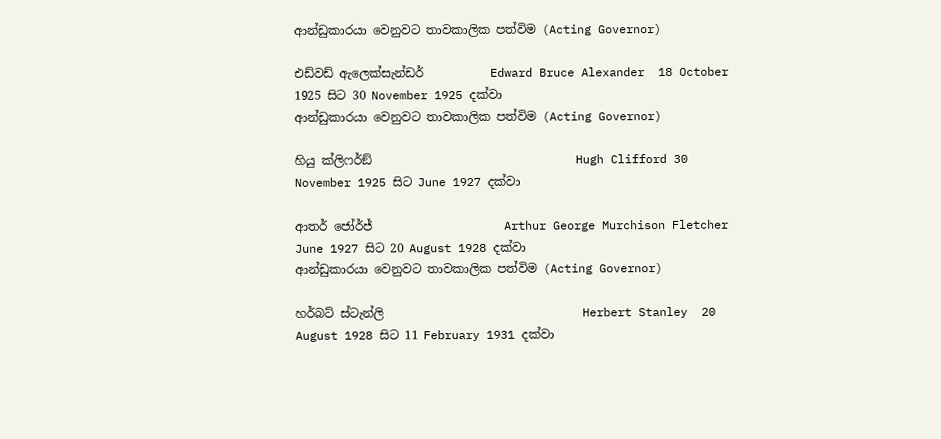ආන්ඩුකාරයා වෙනුවට තාවකාලික පත්විම (Acting Governor)

එඩ්වඩ් ඇලෙක්සැන්ඩර්           Edward Bruce Alexander  18 October 1925 සිට 30 November 1925 දක්වා
ආන්ඩුකාරයා වෙනුවට තාවකාලික පත්විම (Acting Governor)

හියු ක්ලිෆර්ඞ්                                  Hugh Clifford 30 November 1925 සිට June 1927 දක්වා

ආතර් ජෝර්ජ්                      Arthur George Murchison Fletcher      June 1927 සිට 20 August 1928 දක්වා
ආන්ඩුකාරයා වෙනුවට තාවකාලික පත්විම (Acting Governor)

හර්බට් ස්ටැන්ලි                                 Herbert Stanley  20 August 1928 සිට 11 February 1931 දක්වා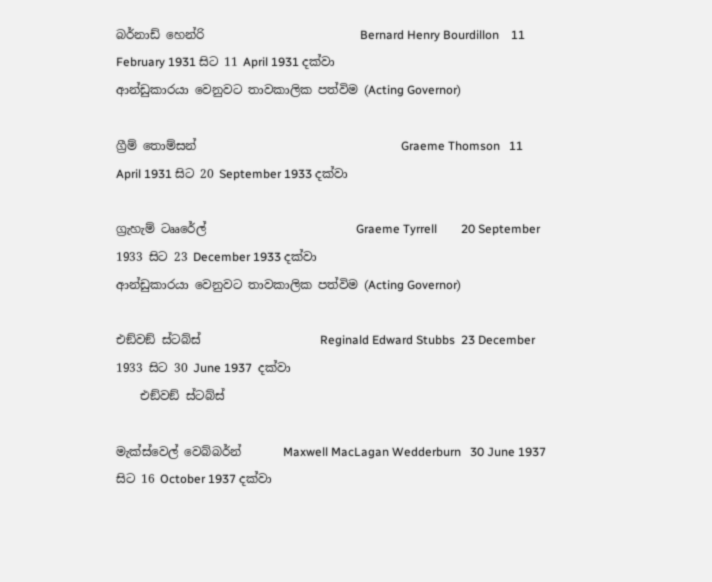බර්නාඩ් හෙන්රි                          Bernard Henry Bourdillon    11 February 1931 සිට 11 April 1931 දක්වා
ආන්ඩුකාරයා වෙනුවට තාවකාලික පත්විම (Acting Governor)

ග්‍රීම් තොම්සන්                                  Graeme Thomson   11 April 1931 සිට 20 September 1933 දක්වා

ග්‍රැහැම් ටෲරේල්                         Graeme Tyrrell        20 September 1933 සිට 23 December 1933 දක්වා
ආන්ඩුකාරයා වෙනුවට තාවකාලික පත්විම (Acting Governor)

එඞ්වඞ් ස්ටබ්ස්                    Reginald Edward Stubbs  23 December 1933 සිට 30 June 1937  දක්වා
    එඞ්වඞ් ස්ටබ්ස්

මැක්ස්වෙල් වෙබ්බර්න්       Maxwell MacLagan Wedderburn   30 June 1937 සිට 16 October 1937 දක්වා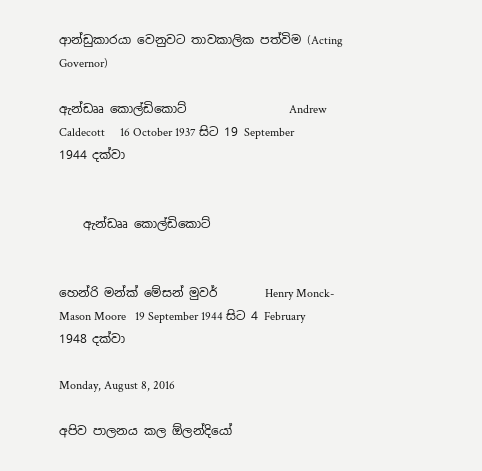ආන්ඩුකාරයා වෙනුවට තාවකාලික පත්විම (Acting Governor)

ඇන්ඩෲ කොල්ඩිකොට්                 Andrew Caldecott     16 October 1937 සිට 19 September 1944 දක්වා


    ඇන්ඩෲ කොල්ඩිකොට්


හෙන්රි මන්ක් මේසන් මුවර්        Henry Monck-Mason Moore   19 September 1944 සිට 4 February 1948 දක්වා

Monday, August 8, 2016

අපිව පාලනය කල ඕලන්දියෝ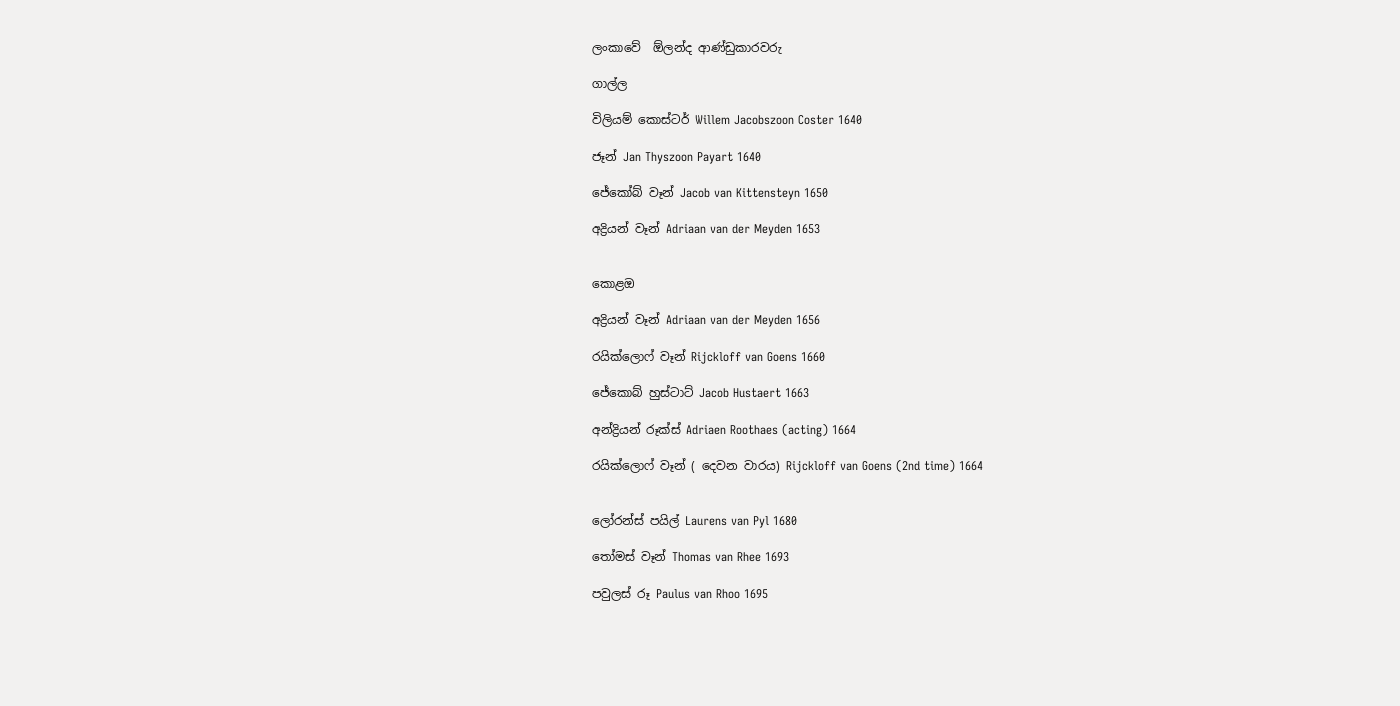ලංකාවේ  ඕලන්ද ආණ්ඩුකාරවරු

ගාල්ල

විලියම් කොස්ටර් Willem Jacobszoon Coster 1640

ජෑන් Jan Thyszoon Payart 1640

ජේකෝබ් වෑන් Jacob van Kittensteyn 1650

අද්‍රියන් වෑන් Adriaan van der Meyden 1653


කොළඔ

අද්‍රියන් වෑන් Adriaan van der Meyden 1656

රයික්ලොෆ් වෑන් Rijckloff van Goens 1660

ජේකොබ් හුස්ටාට් Jacob Hustaert 1663

අන්ද්‍රියන් රූක්ස් Adriaen Roothaes (acting) 1664

රයික්ලොෆ් වෑන් ( දෙවන වාරය) Rijckloff van Goens (2nd time) 1664


ලෝරන්ස් පයිල් Laurens van Pyl 1680

තෝමස් වෑන් Thomas van Rhee 1693

පවුලස් රූ Paulus van Rhoo 1695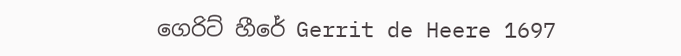ගෙරිට් හීරේ Gerrit de Heere 1697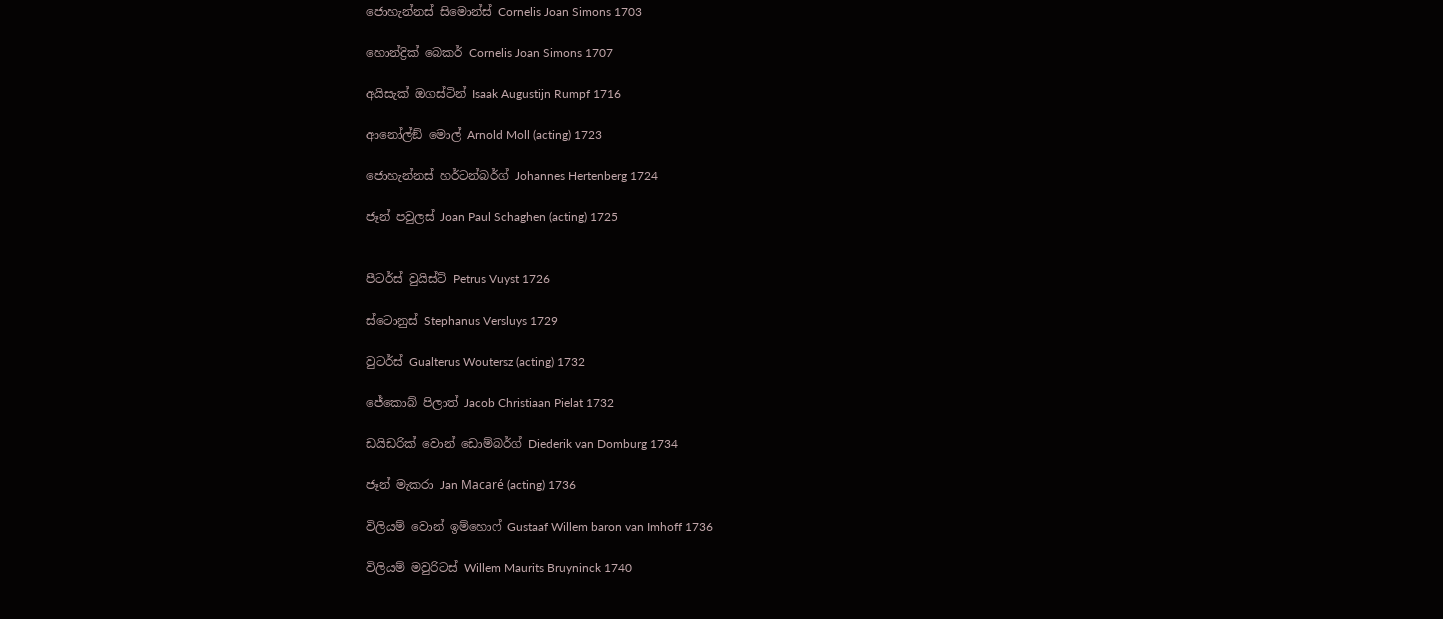ජොහැන්නස් සිමොන්ස් Cornelis Joan Simons 1703

හොන්ද්‍රික් බෙකර් Cornelis Joan Simons 1707

අයිසැක් ඔගස්ටින් Isaak Augustijn Rumpf 1716

ආනෝල්ඞ් මොල් Arnold Moll (acting) 1723

ජොහැන්නස් හර්ටන්බර්ග් Johannes Hertenberg 1724

ජෑන් පවුලස් Joan Paul Schaghen (acting) 1725


පීටර්ස් වුයිස්ට් Petrus Vuyst 1726

ස්ටොනුස් Stephanus Versluys 1729

වුටර්ස් Gualterus Woutersz (acting) 1732

ජේකොබ් පිලාත් Jacob Christiaan Pielat 1732

ඩයිඩරික් වොන් ඩොම්බර්ග් Diederik van Domburg 1734

ජෑන් මැකරා Jan Macaré (acting) 1736

විලියම් වොන් ඉම්හොෆ් Gustaaf Willem baron van Imhoff 1736

විලියම් මවුරිටස් Willem Maurits Bruyninck 1740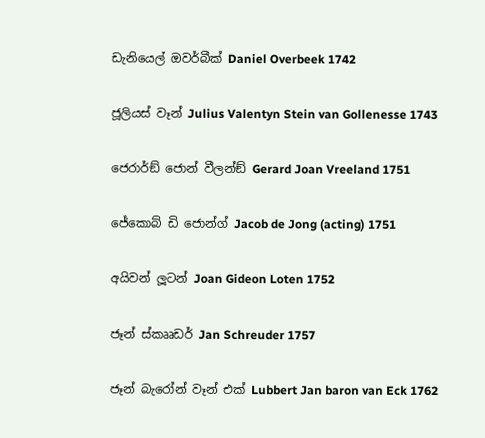ඩැනියෙල් ඔවර්බීක් Daniel Overbeek 1742

ජූලියස් වෑන් Julius Valentyn Stein van Gollenesse 1743

ජෙරාර්ඞ් ජොන් වීලන්ඞ් Gerard Joan Vreeland 1751

ජේකොබ් ඩි ජොන්ග් Jacob de Jong (acting) 1751

අයිවන් ලූටන් Joan Gideon Loten 1752

ජෑන් ස්කෲඩර් Jan Schreuder 1757

ජෑන් බැරෝන් වෑන් එක් Lubbert Jan baron van Eck 1762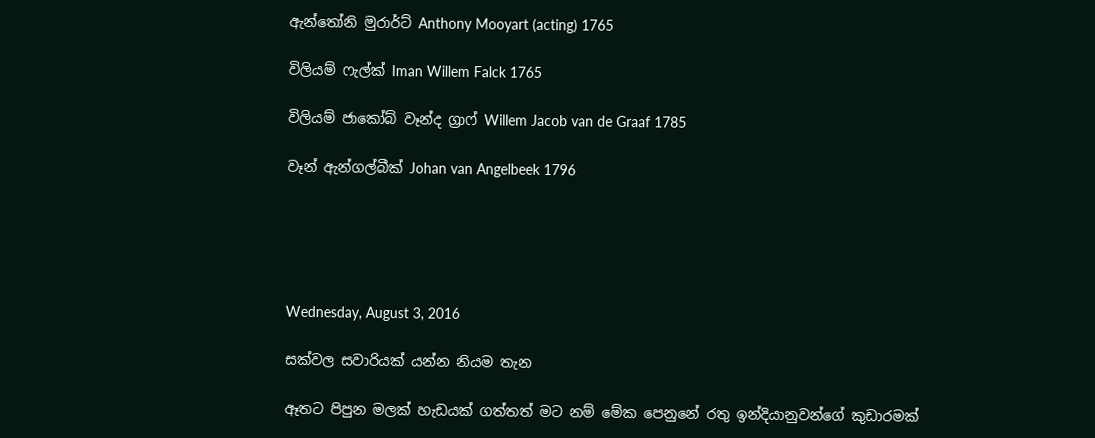ඇන්තෝනි මුරාර්ට් Anthony Mooyart (acting) 1765

විලියම් ෆැල්ක් Iman Willem Falck 1765

විලියම් ජාකෝබ් වෑන්ද ග්‍රාෆ් Willem Jacob van de Graaf 1785

වෑන් ඇන්ගල්බීක් Johan van Angelbeek 1796





Wednesday, August 3, 2016

සක්වල සවාරියක් යන්න නියම තැන

ඈතට පිපුන මලක් හැඩයක් ගත්තත් මට නම් මේක පෙනුනේ රතු ඉන්දියානුවන්ගේ කුඩාරමක්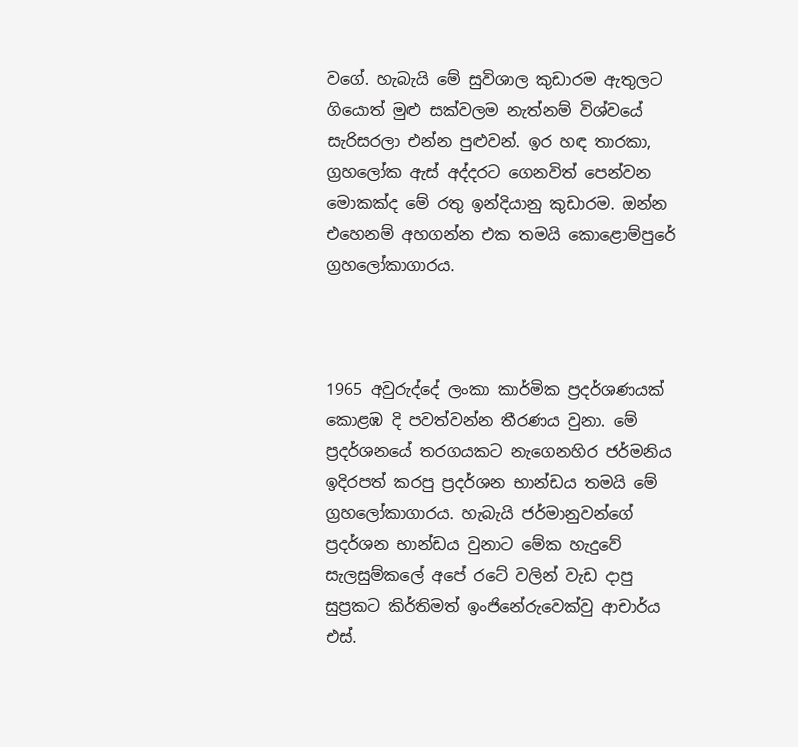වගේ. හැබැයි මේ සුවිශාල කුඩාරම ඇතුලට ගියොත් මුළු සක්වලම නැත්නම් විශ්වයේ සැරිසරලා එන්න පුළුවන්. ඉර හඳ තාරකා, ග්‍රහලෝක ඇස් අද්දරට ගෙනවිත් පෙන්වන මොකක්ද මේ රතු ඉන්දියානු කුඩාරම. ඔන්න එහෙනම් අහගන්න එක තමයි කොළොම්පුරේ ග්‍රහලෝකාගාරය.



1965 අවුරුද්දේ ලංකා කාර්මික ප්‍රදර්ශණයක් කොළඹ දි පවත්වන්න තීරණය වුනා. මේ ප්‍රදර්ශනයේ තරගයකට නැගෙනහිර ජර්මනිය ඉදිරපත් කරපු ප්‍රදර්ශන භාන්ඩය තමයි මේ ග්‍රහලෝකාගාරය. හැබැයි ජර්මානුවන්ගේ ප්‍රදර්ශන භාන්ඩය වුනාට මේක හැදුවේ සැලසුම්කලේ අපේ රටේ වලින් වැඩ දාපු සුප්‍රකට කිර්තිමත් ඉංජිනේරුවෙක්වු ආචාර්ය එස්.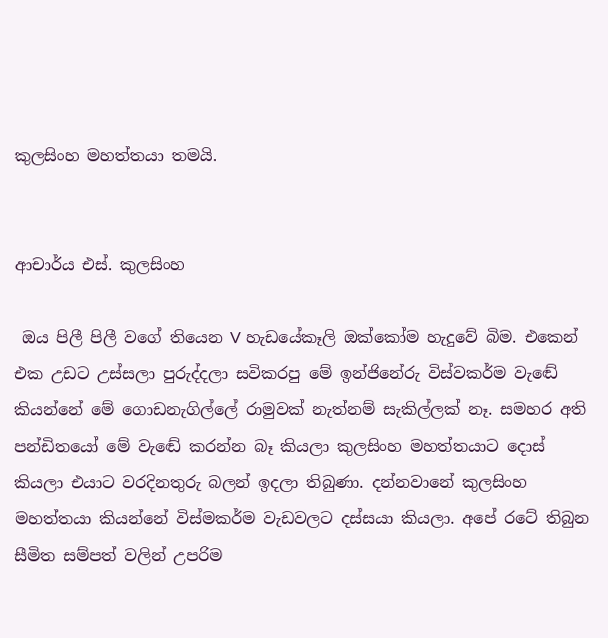කුලසිංහ මහත්තයා තමයි.


ආචාර්ය එස්. කුලසිංහ

 ඔය පිලී පිලී වගේ තියෙන V හැඩයේකෑලි ඔක්කෝම හැදුවේ බිම. එකෙන් එක උඩට උස්සලා පුරුද්දලා සවිකරපු මේ ඉන්ජිනේරු විස්වකර්ම වැඬේ කියන්නේ මේ ගොඩනැගිල්ලේ රාමුවක් නැත්නම් සැකිල්ලක් නෑ. සමහර අති පන්ඩිතයෝ මේ වැඬේ කරන්න බෑ කියලා කුලසිංහ මහත්තයාට දොස් කියලා එයාට වරදිනතුරු බලන් ඉදලා තිබුණා. දන්නවානේ කුලසිංහ මහත්තයා කියන්නේ විස්මකර්ම වැඩවලට දස්සයා කියලා. අපේ රටේ තිබුන සීමිත සම්පත් වලින් උපරිම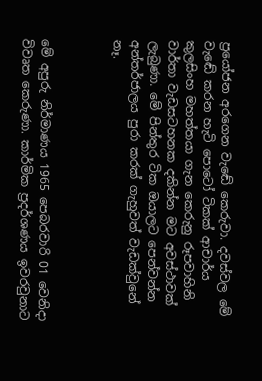ප්‍රයෝජන අරගෙන වැඬේ කෙරුවා. දවස්වල මේ වැඬේ කරන හැටි පොටෝ ටිකක් ආචාර්ය කුලසිංහ මහත්තයා ගැන කෙරුනු රූපවාහිනි වාර්තා වැඩසටහනක දකින්න මට අවස්ථාවක් ලැබුණා. මේ පින්තුර ටික ඔයාලට පෙන්වන්න අන්තර්ජාලය පුරා කරක් ගැහුවත් වැඩක්වුනේ නෑ.



මේ අපුරු නිර්මාණය 1965 පෙබරවාරි 01 වෙනිදා විවෘත කෙරුණා. කාර්මික ප්‍රදර්ශණය ඉවරවුනාට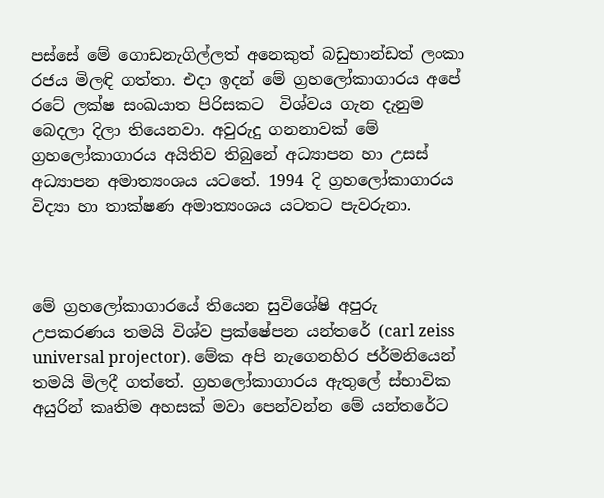පස්සේ මේ ගොඩනැගිල්ලත් අනෙකුත් බඩුභාන්ඩත් ලංකා රජය මිලඳි ගත්තා. එදා ඉදන් මේ ග්‍රහලෝකාගාරය අපේ රටේ ලක්ෂ සංඛයාත පිරිසකට  විශ්වය ගැන දැනුම බෙදලා දිලා තියෙනවා. අවුරුදු ගනනාවක් මේ ග්‍රහලෝකාගාරය අයිතිව තිබුනේ අධ්‍යාපන හා උසස් අධ්‍යාපන අමාත්‍යංශය යටතේ. 1994 දි ග්‍රහලෝකාගාරය විද්‍යා හා තාක්ෂණ අමාත්‍යංශය යටතට පැවරුනා.



මේ ග්‍රහලෝකාගාරයේ තියෙන සුවිශේෂි අපුරු උපකරණය තමයි විශ්ව ප්‍රක්ෂේපන යන්තරේ (carl zeiss universal projector). මේක අපි නැගෙනහිර ජර්මනියෙන් තමයි මිලදී ගත්තේ. ග්‍රහලෝකාගාරය ඇතුලේ ස්භාවික අයුරින් කෘතිම අහසක් මවා පෙන්වන්න මේ යන්තරේට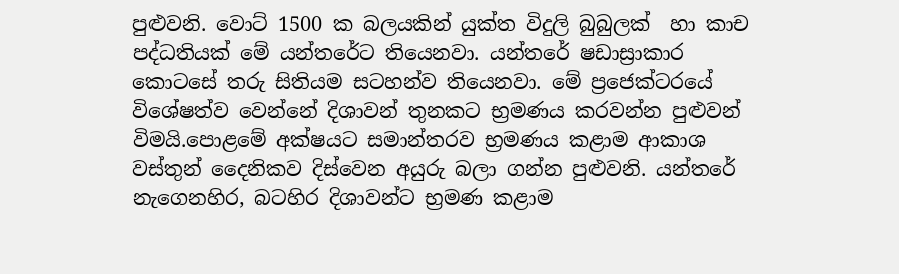පුළුවනි. වොට් 1500 ක බලයකින් යුක්ත විදුලි බුබුලක්  හා කාච පද්ධතියක් මේ යන්තරේට තියෙනවා. යන්තරේ ෂඩාස්‍රාකාර කොටසේ තරු සිතියම සටහන්ව තියෙනවා. මේ ප්‍රජෙක්ටරයේ විශේෂත්ව වෙන්නේ දිශාවන් තුනකට භ්‍රමණය කරවන්න පුළුවන් විමයි.පොළමේ අක්ෂයට සමාන්තරව භ්‍රමණය කළාම ආකාශ වස්තුන් දෛනිකව දිස්වෙන අයුරු බලා ගන්න පුළුවනි. යන්තරේ නැගෙනහිර, බටහිර දිශාවන්ට භ්‍රමණ කළාම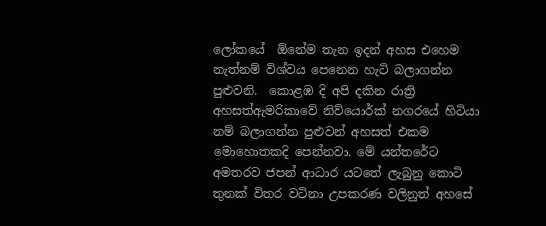ලෝකයේ  ඕනේම තැන ඉදන් අහස එහෙම නැත්නම් විශ්වය පෙනෙන හැටි බලාගන්න පුළුවනි.  කොළඹ දි අපි දකින රාත්‍රි අහසත්ඇමරිකාවේ නිව්යොර්ක් නගරයේ හිටියා නම් බලාගන්න පුළුවන් අහසත් එකම මොහොතකදි පෙන්නවා. මේ යන්තරේට අමතරව ජපන් ආධාර යටතේ ලැබුනු කොටි තුනක් විතර වටිනා උපකරණ වලිනුත් අහසේ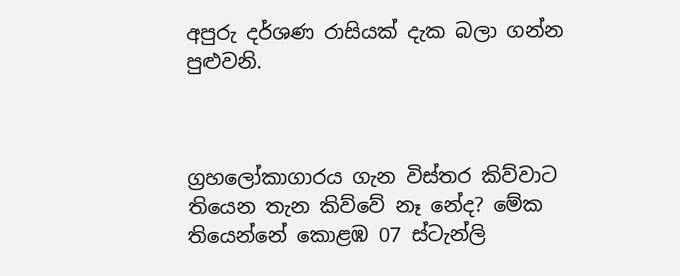අපුරු දර්ශණ රාසියක් දැක බලා ගන්න පුළුවනි.



ග්‍රහලෝකාගාරය ගැන විස්තර කිව්වාට තියෙන තැන කිව්වේ නෑ නේද? මේක තියෙන්නේ කොළඹ 07 ස්ටැන්ලි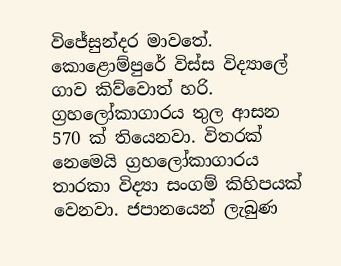විජේසුන්දර මාවතේ. කොළොම්පුරේ විස්ස විද්‍යාලේ ගාව කිව්වොත් හරි. ග්‍රහලෝකාගාරය තුල ආසන 570 ක් තියෙනවා. විතරක් නෙමෙයි ග්‍රහලෝකාගාරය තාරකා විද්‍යා සංගම් කිහිපයක් වෙනවා. ජපානයෙන් ලැබුණ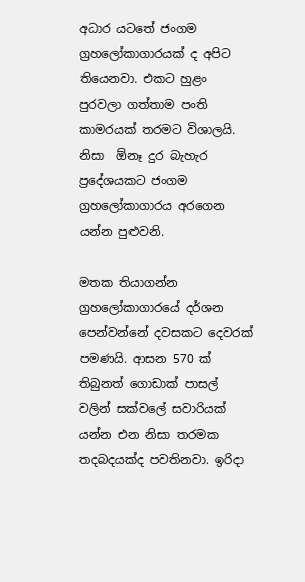අධාර යටතේ ජංගම ග්‍රහලෝකාගාරයක් ද අපිට තියෙනවා. එකට හුළං පුරවලා ගත්තාම පංති කාමරයක් තරමට විශාලයි. නිසා  ඕනෑ දුර බැහැර ප්‍රදේශයකට ජංගම ග්‍රහලෝකාගාරය අරගෙන යන්න පුළුවනි.

මතක තියාගන්න ග්‍රහලෝකාගාරයේ දර්ශන පෙන්වන්නේ දවසකට දෙවරක් පමණයි. ආසන 570 ක් තිබුනත් ගොඩාක් පාසල් වලින් සක්වලේ සවාරියක් යන්න එන නිසා තරමක තදබදයක්ද පවතිනවා. ඉරිදා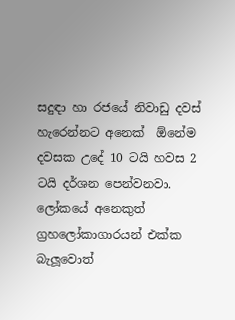සදුඳා හා රජයේ නිවාඩු දවස් හැරෙන්නට අනෙක්  ඕනේම දවසක උදේ 10 ටයි හවස 2 ටයි දර්ශන පෙන්වනවා.
ලෝකයේ අනෙකුත් ග්‍රහලෝකාගාරයන් එක්ක බැලූවොත්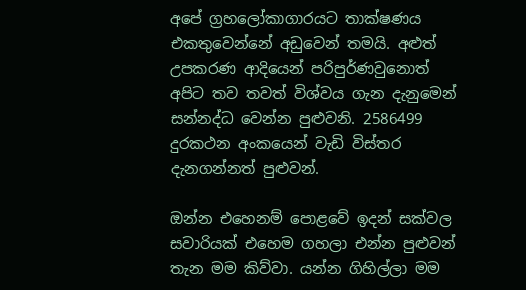අපේ ග්‍රහලෝකාගාරයට තාක්ෂණය එකතුවෙන්නේ අඩුවෙන් තමයි. අළුත් උපකරණ ආදියෙන් පරිපුර්ණවුනොත් අපිට තව තවත් විශ්වය ගැන දැනුමෙන් සන්නද්ධ වෙන්න පුළුවනි. 2586499 දුරකථන අංකයෙන් වැඩි විස්තර දැනගන්නත් පුළුවන්.

ඔන්න එහෙනම් පොළවේ ඉදන් සක්වල සවාරියක් එහෙම ගහලා එන්න පුළුවන් තැන මම කිව්වා. යන්න ගිහිල්ලා මම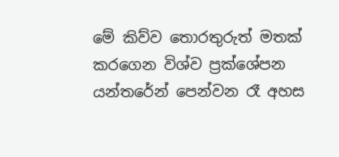මේ කිව්ව තොරතුරුත් මතක් කරගෙන විශ්ව ප්‍රක්ශේපන යන්තරේන් පෙන්වන රෑ අහස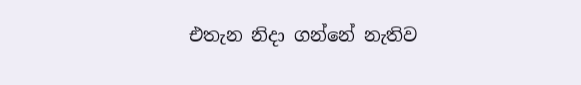එතැන නිදා ගන්නේ නැතිව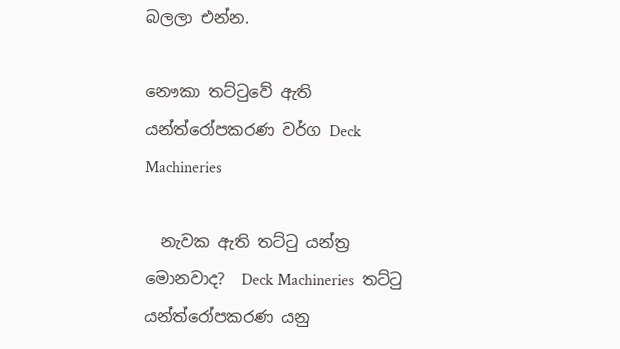බලලා එන්න.

නෞකා තට්ටුවේ ඇති යන්ත්රෝපකරණ වර්ග Deck Machineries

  නැවක ඇති තට්ටු යන්ත්‍ර මොනවාද?  Deck Machineries  තට්ටු යන්ත්රෝපකරණ යනු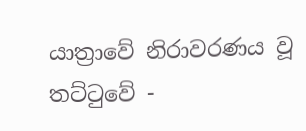යාත්‍රාවේ නිරාවරණය වූ තට්ටුවේ -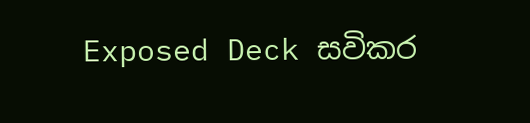Exposed Deck සවිකර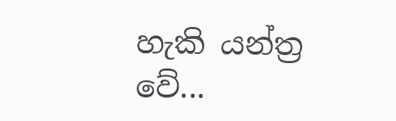හැකි යන්ත්‍ර වේ...